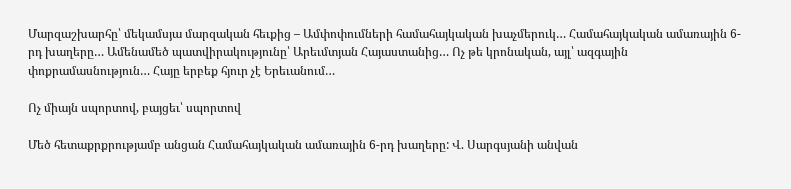Մարզաշխարհը՝ մեկամսյա մարզական հեւքից – Ամփոփումների համահայկական խաչմերուկ… Համահայկական ամառային 6-րդ խաղերը… Ամենամեծ պատվիրակությունը՝ Արեւմտյան Հայաստանից… Ոչ թե կրոնական, այլ՝ ազգային փոքրամասնություն… Հայը երբեք հյուր չէ Երեւանում…

Ոչ միայն սպորտով, բայցեւ՝ սպորտով

Մեծ հետաքրքրությամբ անցան Համահայկական ամառային 6-րդ խաղերը: Վ. Սարգսյանի անվան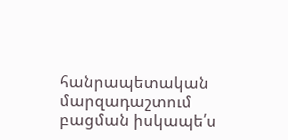հանրապետական մարզադաշտում բացման իսկապե՛ս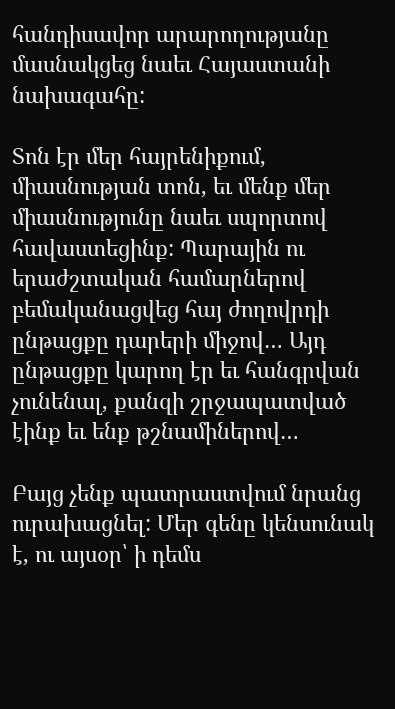հանդիսավոր արարողությանը մասնակցեց նաեւ Հայաստանի նախագահը:

Տոն էր մեր հայրենիքում, միասնության տոն, եւ մենք մեր միասնությունը նաեւ սպորտով հավաստեցինք: Պարային ու երաժշտական համարներով բեմականացվեց հայ ժողովրդի ընթացքը դարերի միջով… Այդ ընթացքը կարող էր եւ հանգրվան չունենալ, քանզի շրջապատված էինք եւ ենք թշնամիներով…

Բայց չենք պատրաստվում նրանց ուրախացնել: Մեր գենը կենսունակ է, ու այսօր՝ ի դեմս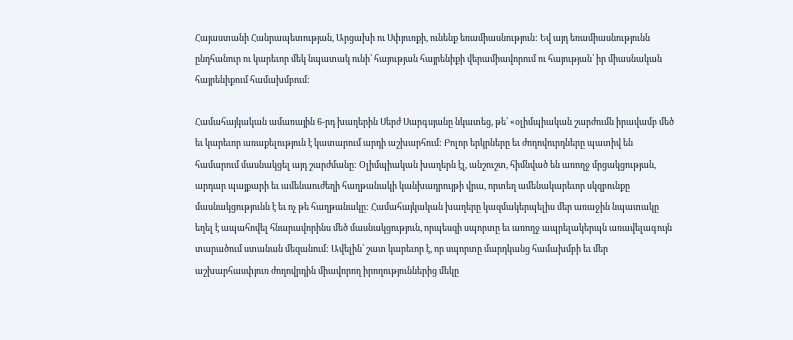Հայաստանի Հանրապետության, Արցախի ու Սփյուռքի, ունենք եռամիասնություն: Եվ այդ եռամիասնությունն ընդհանուր ու կարեւոր մեկ նպատակ ունի՝ հայության հայրենիքի վերամիավորում ու հայության՝ իր միասնական հայրենիքում համախմբում:

Համահայկական ամառային 6-րդ խաղերին Սերժ Սարգսյանը նկատեց, թե՝ «օլիմպիական շարժումն իրավամբ մեծ եւ կարեւոր առաքելություն է կատարում արդի աշխարհում: Բոլոր երկրները եւ ժողովուրդները պատիվ են համարում մասնակցել այդ շարժմանը: Օլիմպիական խաղերն էլ, անշուշտ, հիմնված են առողջ մրցակցության, արդար պայքարի եւ ամենաուժեղի հաղթանակի կանխադրույթի վրա, որտեղ ամենակարեւոր սկզբունքը մասնակցությունն է եւ ոչ թե հաղթանակը: Համահայկական խաղերը կազմակերպելիս մեր առաջին նպատակը եղել է ապահովել հնարավորինս մեծ մասնակցություն, որպեսզի սպորտը եւ առողջ ապրելակերպն առավելագույն տարածում ստանան մեզանում: Ավելին՝ շատ կարեւոր է, որ սպորտը մարդկանց համախմբի եւ մեր աշխարհասփյուռ ժողովրդին միավորող իրողություններից մեկը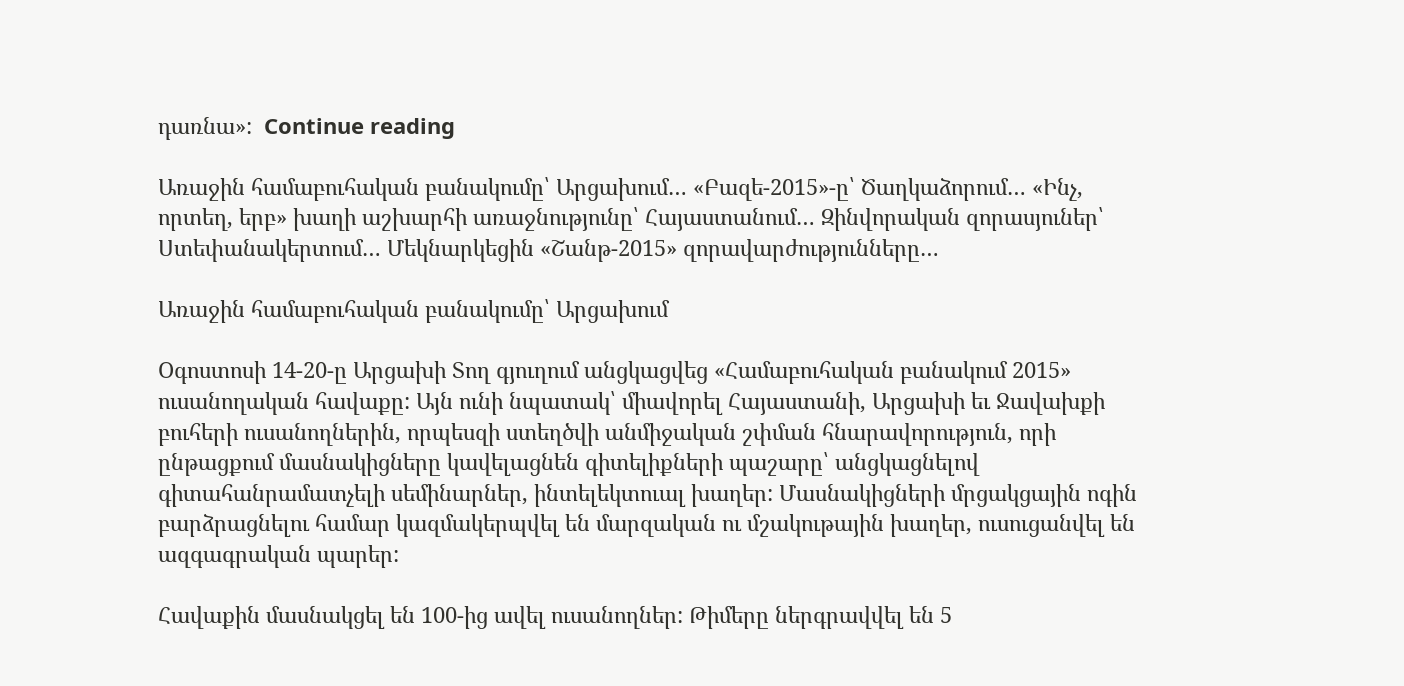դառնա»:  Continue reading

Առաջին համաբուհական բանակումը՝ Արցախում… «Բազե-2015»-ը՝ Ծաղկաձորում… «Ինչ, որտեղ, երբ» խաղի աշխարհի առաջնությունը՝ Հայաստանում… Զինվորական զորասյուներ՝ Ստեփանակերտում… Մեկնարկեցին «Շանթ-2015» զորավարժությունները…

Առաջին համաբուհական բանակումը՝ Արցախում

Oգոստոսի 14-20-ը Արցախի Տող գյուղում անցկացվեց «Համաբուհական բանակում 2015» ուսանողական հավաքը: Այն ունի նպատակ՝ միավորել Հայաստանի, Արցախի եւ Ջավախքի բուհերի ուսանողներին, որպեսզի ստեղծվի անմիջական շփման հնարավորություն, որի ընթացքում մասնակիցները կավելացնեն գիտելիքների պաշարը՝ անցկացնելով գիտահանրամատչելի սեմինարներ, ինտելեկտուալ խաղեր: Մասնակիցների մրցակցային ոգին բարձրացնելու համար կազմակերպվել են մարզական ու մշակութային խաղեր, ուսուցանվել են ազգագրական պարեր:

Հավաքին մասնակցել են 100-ից ավել ուսանողներ: Թիմերը ներգրավվել են 5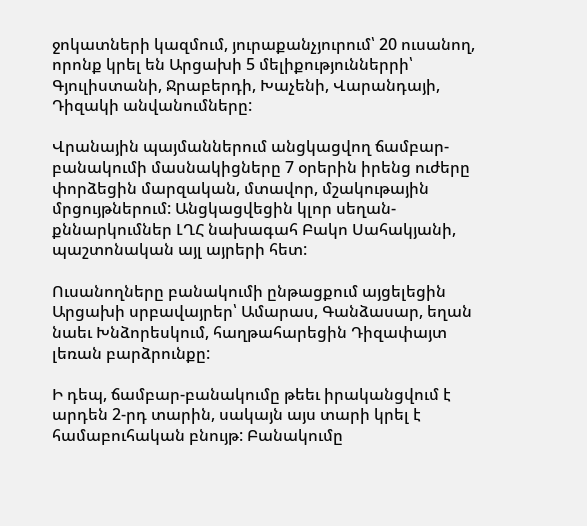ջոկատների կազմում, յուրաքանչյուրում՝ 20 ուսանող, որոնք կրել են Արցախի 5 մելիքություններրի՝ Գյուլիստանի, Ջրաբերդի, Խաչենի, Վարանդայի, Դիզակի անվանումները:

Վրանային պայմաններում անցկացվող ճամբար-բանակումի մասնակիցները 7 օրերին իրենց ուժերը փորձեցին մարզական, մտավոր, մշակութային մրցույթներում: Անցկացվեցին կլոր սեղան-քննարկումներ ԼՂՀ նախագահ Բակո Սահակյանի, պաշտոնական այլ այրերի հետ:

Ուսանողները բանակումի ընթացքում այցելեցին Արցախի սրբավայրեր՝ Ամարաս, Գանձասար, եղան նաեւ Խնձորեսկում, հաղթահարեցին Դիզափայտ լեռան բարձրունքը:

Ի դեպ, ճամբար-բանակումը թեեւ իրականցվում է արդեն 2-րդ տարին, սակայն այս տարի կրել է համաբուհական բնույթ: Բանակումը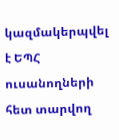կազմակերպվել է ԵՊՀ ուսանողների հետ տարվող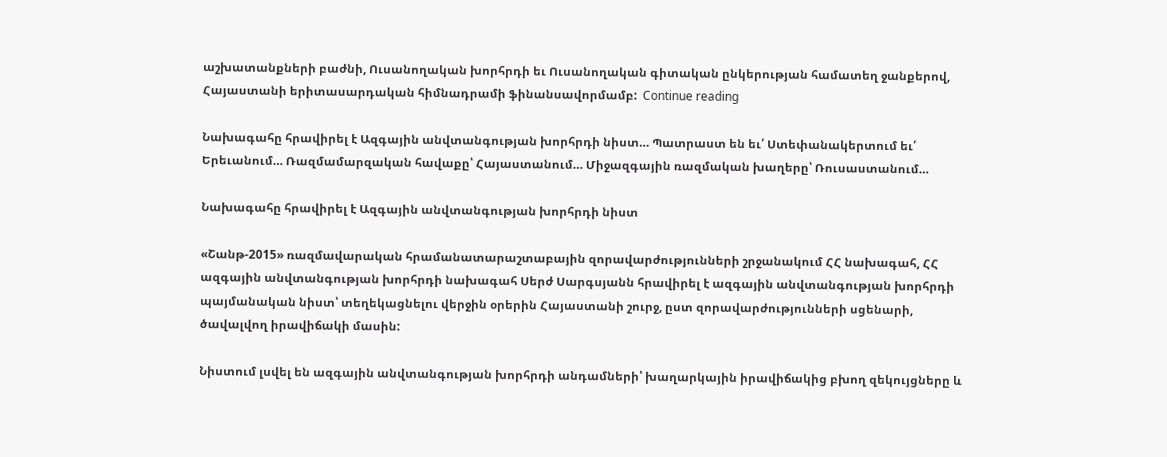աշխատանքների բաժնի, Ուսանողական խորհրդի եւ Ուսանողական գիտական ընկերության համատեղ ջանքերով, Հայաստանի երիտասարդական հիմնադրամի ֆինանսավորմամբ:  Continue reading

Նախագահը հրավիրել է Ազգային անվտանգության խորհրդի նիստ… Պատրաստ են եւ՛ Ստեփանակերտում եւ՛ Երեւանում… Ռազմամարզական հավաքը՝ Հայաստանում… Միջազգային ռազմական խաղերը՝ Ռուսաստանում…

Նախագահը հրավիրել է Ազգային անվտանգության խորհրդի նիստ

«Շանթ-2015» ռազմավարական հրամանատարաշտաբային զորավարժությունների շրջանակում ՀՀ նախագահ, ՀՀ ազգային անվտանգության խորհրդի նախագահ Սերժ Սարգսյանն հրավիրել է ազգային անվտանգության խորհրդի պայմանական նիստ՝ տեղեկացնելու վերջին օրերին Հայաստանի շուրջ, ըստ զորավարժությունների սցենարի, ծավալվող իրավիճակի մասին:

Նիստում լսվել են ազգային անվտանգության խորհրդի անդամների՝ խաղարկային իրավիճակից բխող զեկույցները և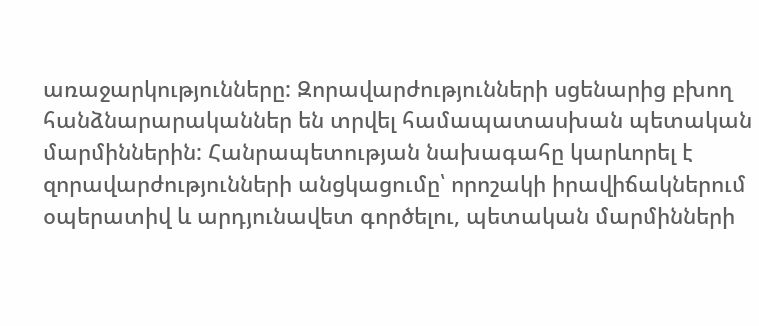առաջարկությունները: Զորավարժությունների սցենարից բխող հանձնարարականներ են տրվել համապատասխան պետական մարմիններին: Հանրապետության նախագահը կարևորել է զորավարժությունների անցկացումը՝ որոշակի իրավիճակներում օպերատիվ և արդյունավետ գործելու, պետական մարմինների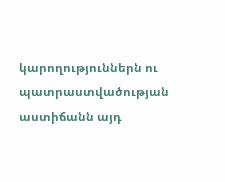կարողություններն ու պատրաստվածության աստիճանն այդ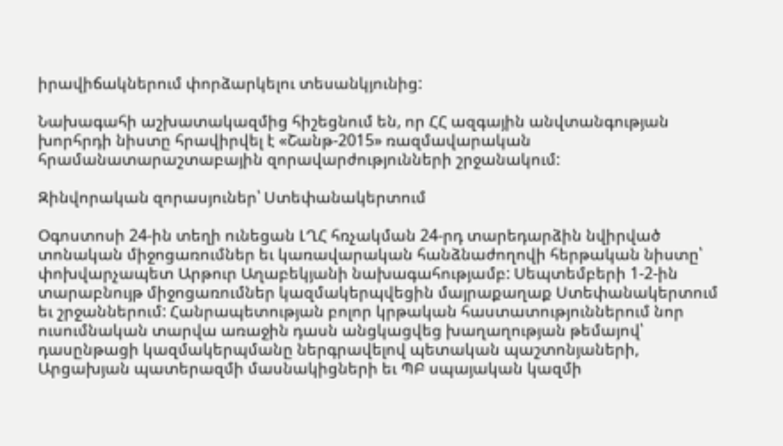իրավիճակներում փորձարկելու տեսանկյունից:

Նախագահի աշխատակազմից հիշեցնում են, որ ՀՀ ազգային անվտանգության խորհրդի նիստը հրավիրվել է «Շանթ-2015» ռազմավարական հրամանատարաշտաբային զորավարժությունների շրջանակում:

Զինվորական զորասյուներ՝ Ստեփանակերտում

Օգոստոսի 24-ին տեղի ունեցան ԼՂՀ հռչակման 24-րդ տարեդարձին նվիրված տոնական միջոցառումներ եւ կառավարական հանձնաժողովի հերթական նիստը՝ փոխվարչապետ Արթուր Աղաբեկյանի նախագահությամբ: Սեպտեմբերի 1-2-ին տարաբնույթ միջոցառումներ կազմակերպվեցին մայրաքաղաք Ստեփանակերտում եւ շրջաններում: Հանրապետության բոլոր կրթական հաստատություններում նոր ուսումնական տարվա առաջին դասն անցկացվեց խաղաղության թեմայով՝ դասընթացի կազմակերպմանը ներգրավելով պետական պաշտոնյաների, Արցախյան պատերազմի մասնակիցների եւ ՊԲ սպայական կազմի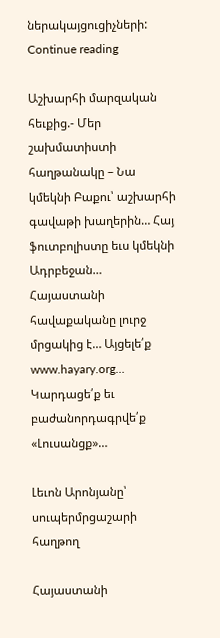ներակայցուցիչների:  Continue reading

Աշխարհի մարզական հեւքից.- Մեր շախմատիստի հաղթանակը – Նա կմեկնի Բաքու՝ աշխարհի գավաթի խաղերին… Հայ ֆուտբոլիստը եւս կմեկնի Ադրբեջան… Հայաստանի հավաքականը լուրջ մրցակից է… Այցելե՛ք www.hayary.org… Կարդացե՛ք եւ բաժանորդագրվե՛ք «Լուսանցք»…

Լեւոն Արոնյանը՝ սուպերմրցաշարի հաղթող

Հայաստանի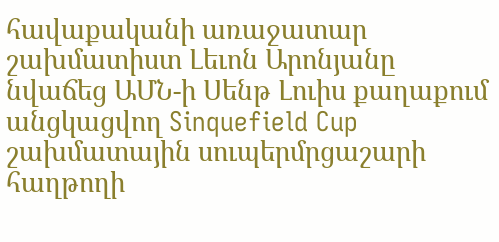հավաքականի առաջատար շախմատիստ Լեւոն Արոնյանը նվաճեց ԱՄՆ-ի Սենթ Լուիս քաղաքում անցկացվող Sinquefield Cup շախմատային սուպերմրցաշարի հաղթողի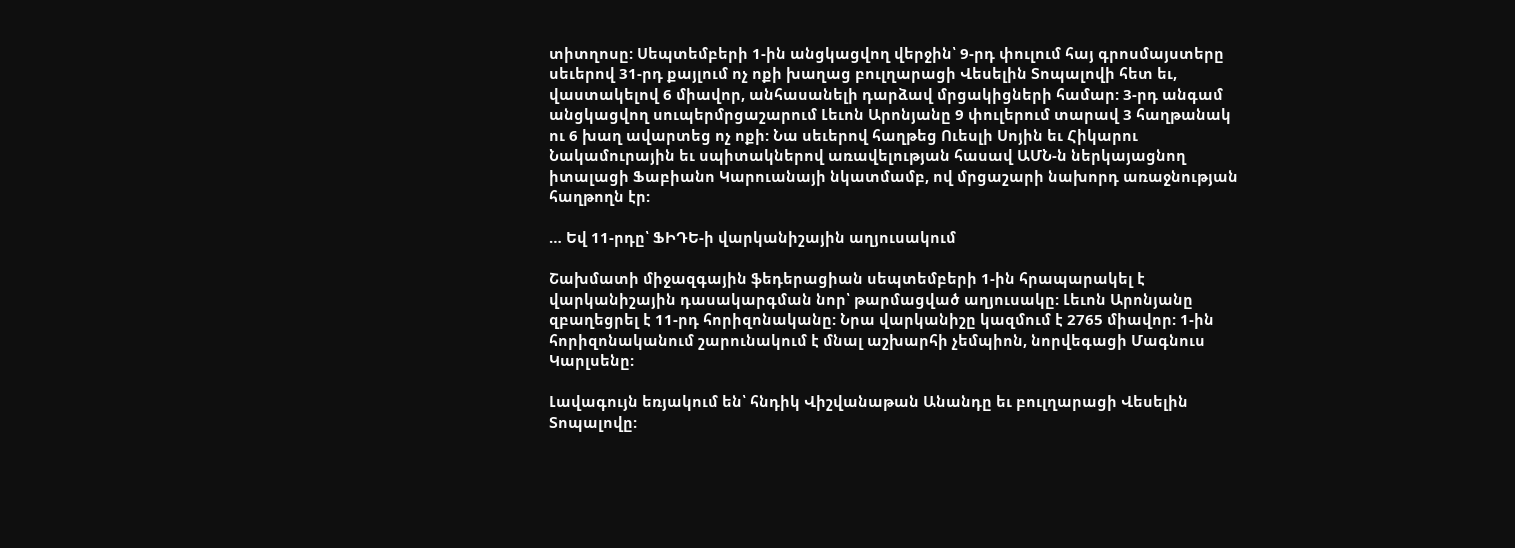տիտղոսը: Սեպտեմբերի 1-ին անցկացվող վերջին՝ 9-րդ փուլում հայ գրոսմայստերը սեւերով 31-րդ քայլում ոչ ոքի խաղաց բուլղարացի Վեսելին Տոպալովի հետ եւ, վաստակելով 6 միավոր, անհասանելի դարձավ մրցակիցների համար: 3-րդ անգամ անցկացվող սուպերմրցաշարում Լեւոն Արոնյանը 9 փուլերում տարավ 3 հաղթանակ ու 6 խաղ ավարտեց ոչ ոքի: Նա սեւերով հաղթեց Ուեսլի Սոյին եւ Հիկարու Նակամուրային եւ սպիտակներով առավելության հասավ ԱՄՆ-ն ներկայացնող իտալացի Ֆաբիանո Կարուանայի նկատմամբ, ով մրցաշարի նախորդ առաջնության հաղթողն էր:

… Եվ 11-րդը՝ ՖԻԴԵ-ի վարկանիշային աղյուսակում

Շախմատի միջազգային ֆեդերացիան սեպտեմբերի 1-ին հրապարակել է վարկանիշային դասակարգման նոր՝ թարմացված աղյուսակը: Լեւոն Արոնյանը զբաղեցրել է 11-րդ հորիզոնականը: Նրա վարկանիշը կազմում է 2765 միավոր: 1-ին հորիզոնականում շարունակում է մնալ աշխարհի չեմպիոն, նորվեգացի Մագնուս Կարլսենը:

Լավագույն եռյակում են՝ հնդիկ Վիշվանաթան Անանդը եւ բուլղարացի Վեսելին Տոպալովը: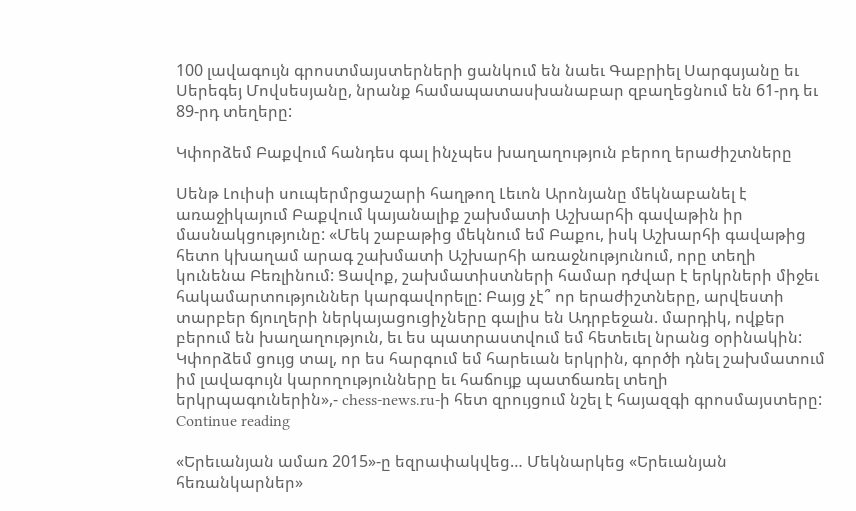100 լավագույն գրոստմայստերների ցանկում են նաեւ Գաբրիել Սարգսյանը եւ Սերեգեյ Մովսեսյանը, նրանք համապատասխանաբար զբաղեցնում են 61-րդ եւ 89-րդ տեղերը:

Կփորձեմ Բաքվում հանդես գալ ինչպես խաղաղություն բերող երաժիշտները

Սենթ Լուիսի սուպերմրցաշարի հաղթող Լեւոն Արոնյանը մեկնաբանել է առաջիկայում Բաքվում կայանալիք շախմատի Աշխարհի գավաթին իր մասնակցությունը: «Մեկ շաբաթից մեկնում եմ Բաքու, իսկ Աշխարհի գավաթից հետո կխաղամ արագ շախմատի Աշխարհի առաջնությունում, որը տեղի կունենա Բեռլինում: Ցավոք, շախմատիստների համար դժվար է երկրների միջեւ հակամարտություններ կարգավորելը: Բայց չէ՞ որ երաժիշտները, արվեստի տարբեր ճյուղերի ներկայացուցիչները գալիս են Ադրբեջան. մարդիկ, ովքեր բերում են խաղաղություն, եւ ես պատրաստվում եմ հետեւել նրանց օրինակին: Կփորձեմ ցույց տալ, որ ես հարգում եմ հարեւան երկրին, գործի դնել շախմատում իմ լավագույն կարողությունները եւ հաճույք պատճառել տեղի երկրպագուներին»,- chess-news.ru-ի հետ զրույցում նշել է հայազգի գրոսմայստերը:  Continue reading

«Երեւանյան ամառ 2015»-ը եզրափակվեց… Մեկնարկեց «Երեւանյան հեռանկարներ»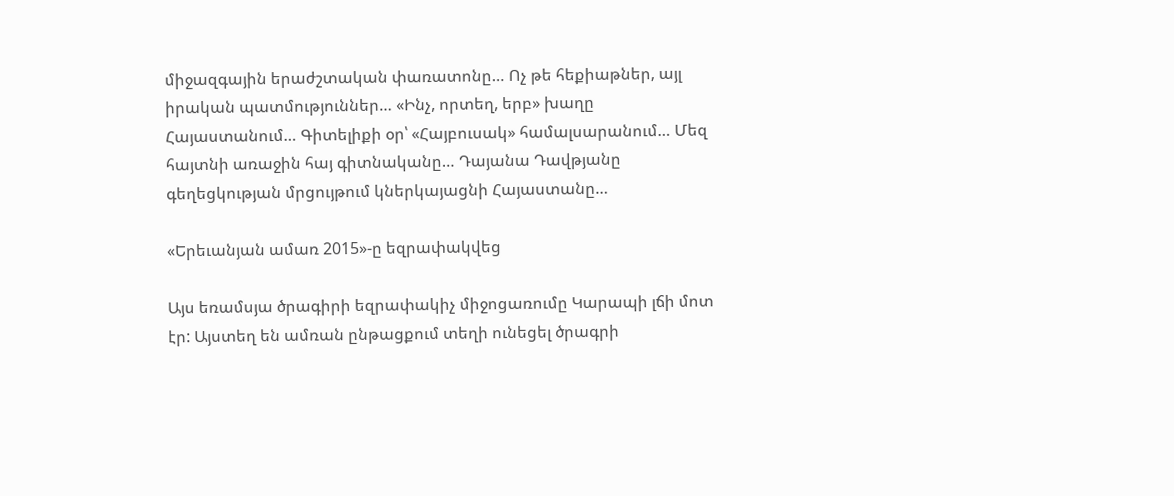միջազգային երաժշտական փառատոնը… Ոչ թե հեքիաթներ, այլ իրական պատմություններ… «Ինչ, որտեղ, երբ» խաղը Հայաստանում… Գիտելիքի օր՝ «Հայբուսակ» համալսարանում… Մեզ հայտնի առաջին հայ գիտնականը… Դայանա Դավթյանը գեղեցկության մրցույթում կներկայացնի Հայաստանը…

«Երեւանյան ամառ 2015»-ը եզրափակվեց

Այս եռամսյա ծրագիրի եզրափակիչ միջոցառումը Կարապի լճի մոտ էր: Այստեղ են ամռան ընթացքում տեղի ունեցել ծրագրի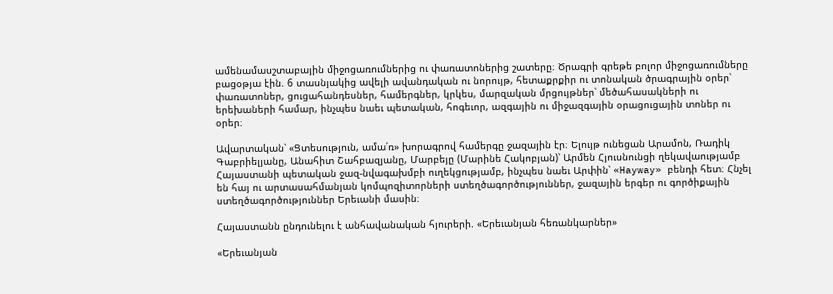ամենամասշտաբային միջոցառումներից ու փառատոներից շատերը։ Ծրագրի գրեթե բոլոր միջոցառումները բացօթյա էին. 6 տասնյակից ավելի ավանդական ու նորույթ, հետաքրքիր ու տոնական ծրագրային օրեր՝ փառատոներ, ցուցահանդեսներ, համերգներ, կրկես, մարզական մրցույթներ՝ մեծահասակների ու երեխաների համար, ինչպես նաեւ պետական, հոգեւոր, ազգային ու միջազգային օրացուցային տոներ ու օրեր։

Ավարտական՝ «Ցտեսություն, ամա՛ռ» խորագրով համերգը ջազային էր։ Ելույթ ունեցան Արամոն, Ռադիկ Գաբրիելյանը, Անահիտ Շահբազյանը, Մարբեյը (Մարինե Հակոբյան)՝ Արմեն Հյուսնունցի ղեկավաությամբ Հայաստանի պետական ջազ-նվագախմբի ուղեկցությամբ, ինչպես նաեւ Արփին՝ «Hayway» բենդի հետ։ Հնչել են հայ ու արտասահմանյան կոմպոզիտորների ստեղծագործություններ, ջազային երգեր ու գործիքային ստեղծագործություններ Երեւանի մասին։

Հայաստանն ընդունելու է անհավանական հյուրերի. «Երեւանյան հեռանկարներ»

«Երեւանյան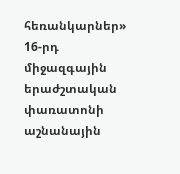հեռանկարներ» 16-րդ միջազգային երաժշտական փառատոնի աշնանային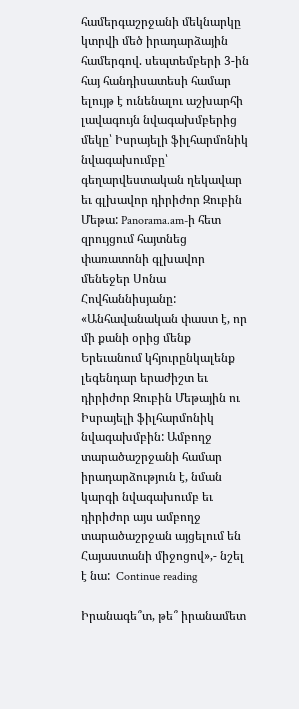համերգաշրջանի մեկնարկը կտրվի մեծ իրադարձային համերգով. սեպտեմբերի 3-ին հայ հանդիսատեսի համար ելույթ է ունենալու աշխարհի լավագույն նվագախմբերից մեկը՝ Իսրայելի ֆիլհարմոնիկ նվագախումբը՝ գեղարվեստական ղեկավար եւ գլխավոր դիրիժոր Զուբին Մեթա: Panorama.am-ի հետ զրույցում հայտնեց փառատոնի գլխավոր մենեջեր Սոնա Հովհաննիսյանը: «Անհավանական փաստ է, որ մի քանի օրից մենք Երեւանում կհյուրընկալենք լեգենդար երաժիշտ եւ դիրիժոր Զուբին Մեթային ու Իսրայելի ֆիլհարմոնիկ նվագախմբին: Ամբողջ տարածաշրջանի համար իրադարձություն է, նման կարգի նվագախումբ եւ դիրիժոր այս ամբողջ տարածաշրջան այցելում են Հայաստանի միջոցով»,- նշել է նա:  Continue reading

Իրանագե՞տ, թե՞ իրանամետ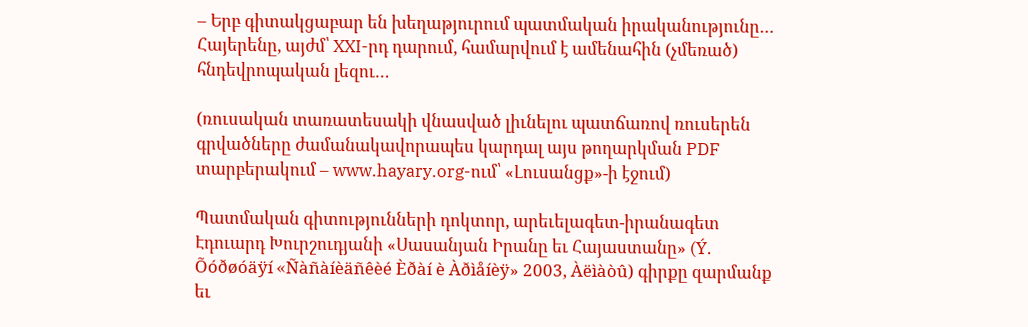– Երբ գիտակցաբար են խեղաթյուրում պատմական իրականությունը… Հայերենը, այժմ՝ XXI-րդ դարում, համարվում է ամենահին (չմեռած) հնդեվրոպական լեզու…

(ռուսական տառատեսակի վնասված լիւնելու պատճառով ռուսերեն գրվածները ժամանակավորապես կարդալ այս թողարկման PDF տարբերակում – www.hayary.org-ում՝ «Լուսանցք»-ի էջում)

Պատմական գիտությունների դոկտոր, արեւելագետ-իրանագետ Էդուարդ Խուրշուդյանի «Սասանյան Իրանը եւ Հայաստանը» (Ý. Õóðøóäÿí «Ñàñàíèäñêèé Èðàí è Àðìåíèÿ» 2003, Àëìàòû) գիրքը զարմանք եւ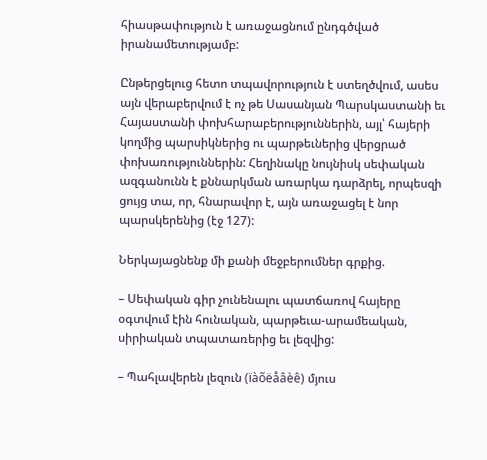հիասթափություն է առաջացնում ընդգծված իրանամետությամբ:

Ընթերցելուց հետո տպավորություն է ստեղծվում, ասես այն վերաբերվում է ոչ թե Սասանյան Պարսկաստանի եւ Հայաստանի փոխհարաբերություններին, այլ՝ հայերի կողմից պարսիկներից ու պարթեւներից վերցրած փոխառություններին: Հեղինակը նույնիսկ սեփական ազգանունն է քննարկման առարկա դարձրել, որպեսզի ցույց տա, որ, հնարավոր է, այն առաջացել է նոր պարսկերենից (էջ 127):

Ներկայացնենք մի քանի մեջբերումներ գրքից.

– Սեփական գիր չունենալու պատճառով հայերը օգտվում էին հունական, պարթեւա-արամեական, սիրիական տպատառերից եւ լեզվից:

– Պահլավերեն լեզուն (ïàõëåâèê) մյուս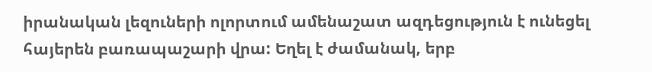իրանական լեզուների ոլորտում ամենաշատ ազդեցություն է ունեցել հայերեն բառապաշարի վրա: Եղել է ժամանակ, երբ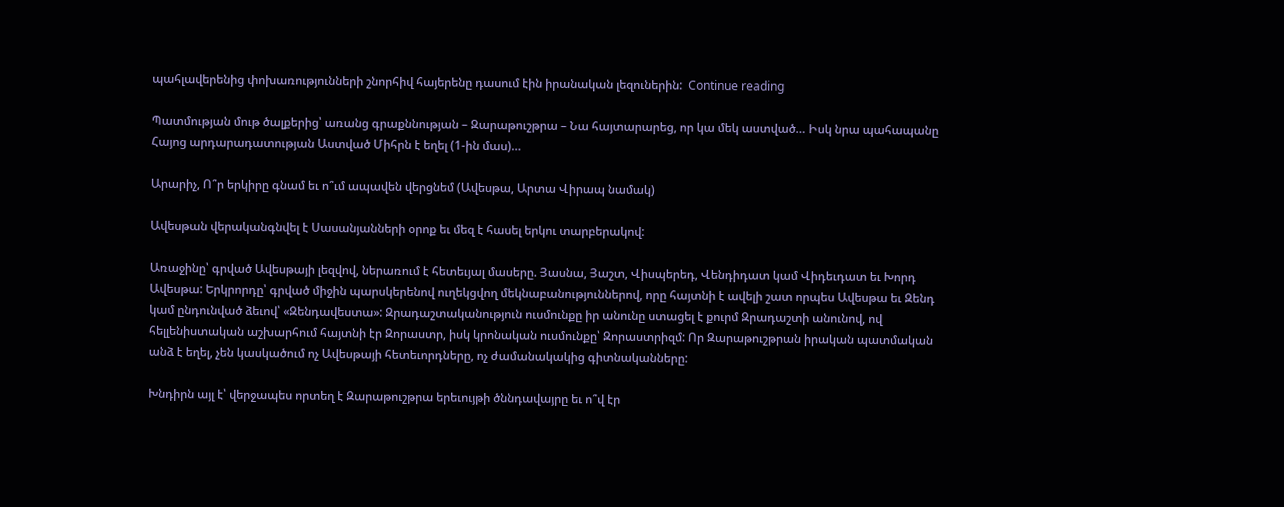պահլավերենից փոխառությունների շնորհիվ հայերենը դասում էին իրանական լեզուներին:  Continue reading

Պատմության մութ ծալքերից՝ առանց գրաքննության – Զարաթուշթրա – Նա հայտարարեց, որ կա մեկ աստված… Իսկ նրա պահապանը Հայոց արդարադատության Աստված Միհրն է եղել (1-ին մաս)…

Արարիչ, Ո՞ր երկիրը գնամ եւ ո՞ւմ ապավեն վերցնեմ (Ավեսթա, Արտա Վիրապ նամակ)

Ավեսթան վերականգնվել է Սասանյանների օրոք եւ մեզ է հասել երկու տարբերակով:

Առաջինը՝ գրված Ավեսթայի լեզվով, ներառում է հետեւյալ մասերը. Յասնա, Յաշտ, Վիսպերեդ, Վենդիդատ կամ Վիդեւդատ եւ Խորդ Ավեսթա: Երկրորդը՝ գրված միջին պարսկերենով ուղեկցվող մեկնաբանություններով, որը հայտնի է ավելի շատ որպես Ավեսթա եւ Զենդ կամ ընդունված ձեւով՝ «Զենդավեստա»: Զրադաշտականություն ուսմունքը իր անունը ստացել է քուրմ Զրադաշտի անունով, ով հելլենիստական աշխարհում հայտնի էր Զորաստր, իսկ կրոնական ուսմունքը՝ Զորաստրիզմ: Որ Զարաթուշթրան իրական պատմական անձ է եղել, չեն կասկածում ոչ Ավեսթայի հետեւորդները, ոչ ժամանակակից գիտնականները:

Խնդիրն այլ է՝ վերջապես որտեղ է Զարաթուշթրա երեւույթի ծննդավայրը եւ ո՞վ էր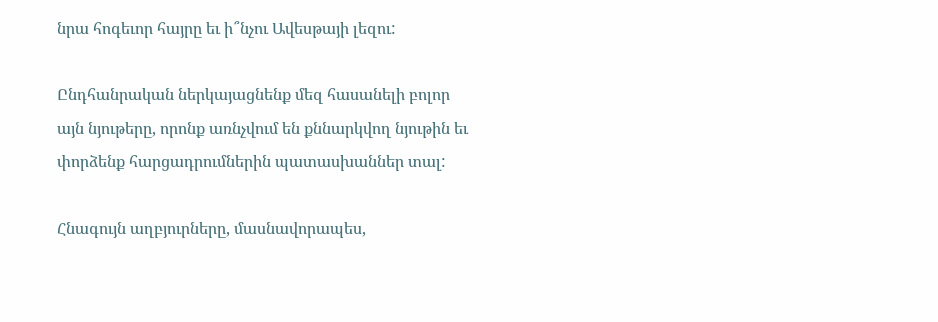նրա հոգեւոր հայրը եւ ի՞նչու Ավեսթայի լեզու:

Ընդհանրական ներկայացնենք մեզ հասանելի բոլոր այն նյութերը, որոնք առնչվում են քննարկվող նյութին եւ փորձենք հարցադրումներին պատասխաններ տալ:

Հնագույն աղբյուրները, մասնավորապես,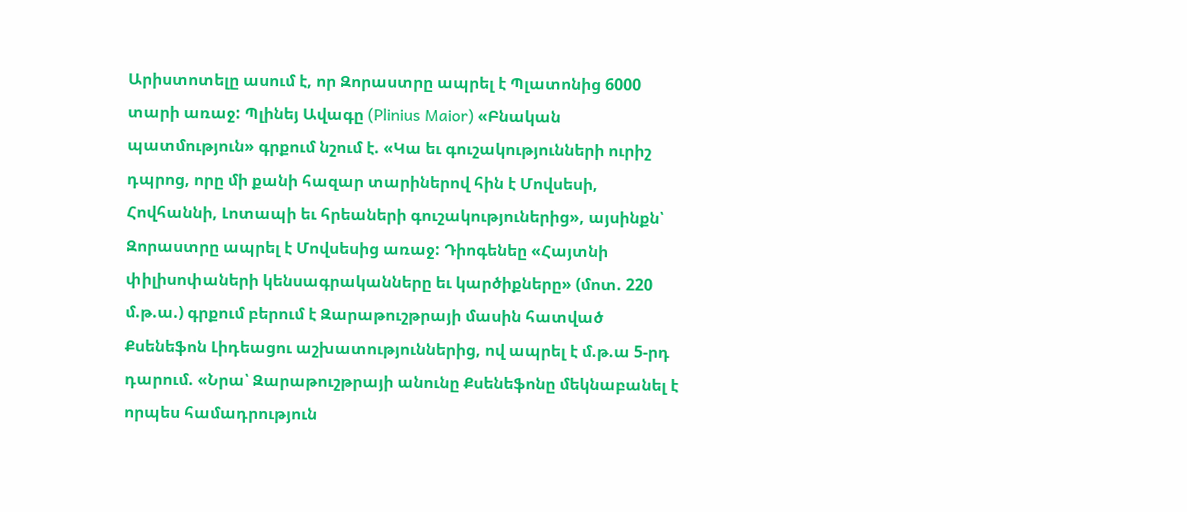Արիստոտելը ասում է, որ Զորաստրը ապրել է Պլատոնից 6000 տարի առաջ: Պլինեյ Ավագը (Plinius Maior) «Բնական պատմություն» գրքում նշում է. «Կա եւ գուշակությունների ուրիշ դպրոց, որը մի քանի հազար տարիներով հին է Մովսեսի, Հովհաննի, Լոտապի եւ հրեաների գուշակություներից», այսինքն՝ Զորաստրը ապրել է Մովսեսից առաջ: Դիոգենեը «Հայտնի փիլիսոփաների կենսագրականները եւ կարծիքները» (մոտ. 220 մ.թ.ա.) գրքում բերում է Զարաթուշթրայի մասին հատված Քսենեֆոն Լիդեացու աշխատություններից, ով ապրել է մ.թ.ա 5-րդ դարում. «Նրա՝ Զարաթուշթրայի անունը Քսենեֆոնը մեկնաբանել է որպես համադրություն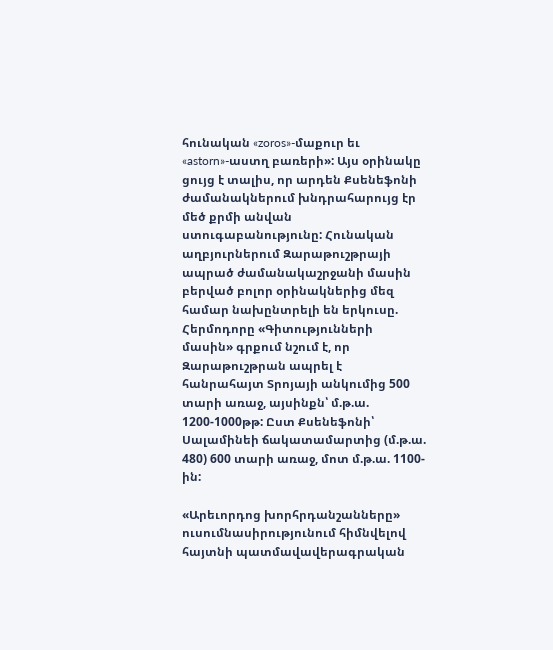հունական «zoros»-մաքուր եւ «astorn»-աստղ բառերի»: Այս օրինակը ցույց է տալիս, որ արդեն Քսենեֆոնի ժամանակներում խնդրահարույց էր մեծ քրմի անվան ստուգաբանությունը: Հունական աղբյուրներում Զարաթուշթրայի ապրած ժամանակաշրջանի մասին բերված բոլոր օրինակներից մեզ համար նախընտրելի են երկուսը. Հերմոդորը «Գիտությունների մասին» գրքում նշում է, որ Զարաթուշթրան ապրել է հանրահայտ Տրոյայի անկումից 500 տարի առաջ, այսինքն՝ մ.թ.ա. 1200-1000թթ: Ըստ Քսենեֆոնի՝ Սալամինեի ճակատամարտից (մ.թ.ա. 480) 600 տարի առաջ, մոտ մ.թ.ա. 1100-ին:

«Արեւորդոց խորհրդանշանները» ուսումնասիրությունում հիմնվելով հայտնի պատմավավերագրական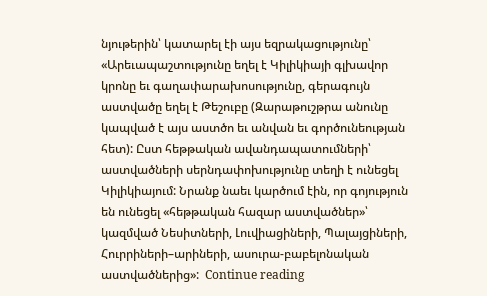նյութերին՝ կատարել էի այս եզրակացությունը՝ «Արեւապաշտությունը եղել է Կիլիկիայի գլխավոր կրոնը եւ գաղափարախոսությունը, գերագույն աստվածը եղել է Թեշուբը (Զարաթուշթրա անունը կապված է այս աստծո եւ անվան եւ գործունեության հետ): Ըստ հեթթական ավանդապատումների՝ աստվածների սերնդափոխությունը տեղի է ունեցել Կիլիկիայում: Նրանք նաեւ կարծում էին, որ գոյություն են ունեցել «հեթթական հազար աստվածներ»՝ կազմված Նեսիտների, Լուվիացիների, Պալայցիների, Հուրրիների–արիների, ասուրա-բաբելոնական աստվածներից»:  Continue reading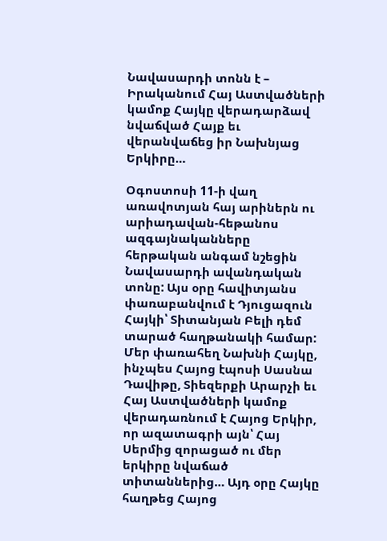Նավասարդի տոնն է – Իրականում Հայ Աստվածների կամոք Հայկը վերադարձավ նվաճված Հայք եւ վերանվաճեց իր Նախնյաց Երկիրը…

Օգոստոսի 11-ի վաղ առավոտյան հայ արիներն ու արիադավան-հեթանոս ազգայնականները հերթական անգամ նշեցին Նավասարդի ավանդական տոնը: Այս օրը հավիտյանս փառաբանվում է Դյուցազուն Հայկի՝ Տիտանյան Բելի դեմ տարած հաղթանակի համար: Մեր փառահեղ Նախնի Հայկը, ինչպես Հայոց էպոսի Սասնա Դավիթը, Տիեզերքի Արարչի եւ Հայ Աստվածների կամոք վերադառնում է Հայոց Երկիր, որ ազատագրի այն՝ Հայ Սերմից զորացած ու մեր երկիրը նվաճած տիտաններից… Այդ օրը Հայկը հաղթեց Հայոց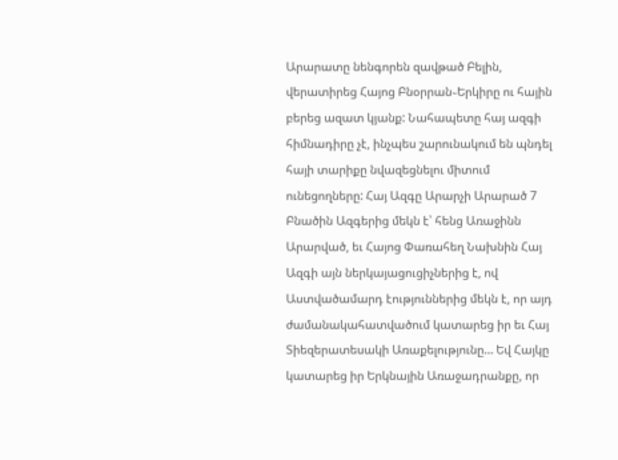Արարատը նենգորեն զավթած Բելին, վերատիրեց Հայոց Բնօրրան֊Երկիրը ու հային բերեց ազատ կյանք: Նահապետը հայ ազգի հիմնադիրը չէ, ինչպես շարունակում են պնդել հայի տարիքը նվազեցնելու միտում ունեցողները: Հայ Ազգը Արարչի Արարած 7 Բնածին Ազգերից մեկն է՝ հենց Առաջինն Արարված, եւ Հայոց Փառահեղ Նախնին Հայ Ազգի այն ներկայացուցիչներից է, ով Աստվածամարդ էություններից մեկն է, որ այդ ժամանակահատվածում կատարեց իր եւ Հայ Տիեզերատեսակի Առաքելությունը… Եվ Հայկը կատարեց իր Երկնային Առաջադրանքը, որ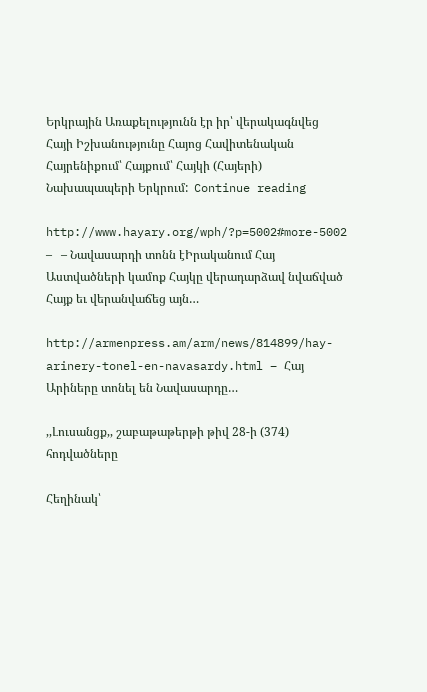Երկրային Առաքելությունն էր իր՝ վերակագնվեց Հայի Իշխանությունը Հայոց Հավիտենական Հայրենիքում՝ Հայքում՝ Հայկի (Հայերի) Նախապապերի Երկրում:  Continue reading

http://www.hayary.org/wph/?p=5002#more-5002 –   – Նավասարդի տոնն էԻրականում Հայ Աստվածների կամոք Հայկը վերադարձավ նվաճված Հայք եւ վերանվաճեց այն…

http://armenpress.am/arm/news/814899/hay-arinery-tonel-en-navasardy.html – Հայ Արիները տոնել են Նավասարդը…

,,Լուսանցք,, շաբաթաթերթի թիվ 28-ի (374) հոդվածները

Հեղինակ՝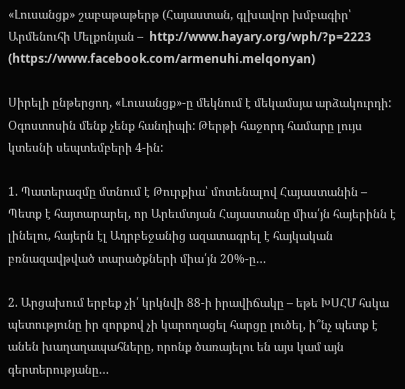«Լուսանցք» շաբաթաթերթ (Հայաստան, գլխավոր խմբագիր՝ Արմենուհի Մելքոնյան –  http://www.hayary.org/wph/?p=2223  (https://www.facebook.com/armenuhi.melqonyan)

Սիրելի ընթերցող, «Լուսանցք»-ը մեկնում է մեկամսյա արձակուրդի: Օգոստոսին մենք չենք հանդիպի: Թերթի հաջորդ համարը լույս կտեսնի սեպտեմբերի 4-ին:

1. Պատերազմը մտնում է Թուրքիա՝ մոտենալով Հայաստանին – Պետք է հայտարարել, որ Արեւմտյան Հայաստանը միա՛յն հայերինն է լինելու, հայերն էլ Ադրբեջանից ազատագրել է հայկական բռնազավթված տարածքների միա՛յն 20%-ը…

2. Արցախում երբեք չի՛ կրկնվի 88-ի իրավիճակը – եթե ԽՍՀՄ հսկա պետությունը իր զորքով չի կարողացել հարցը լուծել, ի՞նչ պետք է անեն խաղաղապահները, որոնք ծառայելու են այս կամ այն գերտերությանը…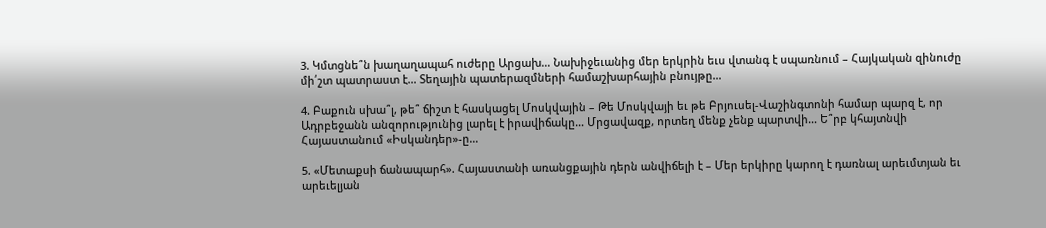3. Կմտցնե՞ն խաղաղապահ ուժերը Արցախ… Նախիջեւանից մեր երկրին եւս վտանգ է սպառնում – Հայկական զինուժը մի՛շտ պատրաստ է… Տեղային պատերազմների համաշխարհային բնույթը…

4. Բաքուն սխա՞լ, թե՞ ճիշտ է հասկացել Մոսկվային – Թե Մոսկվայի եւ թե Բրյուսել-Վաշինգտոնի համար պարզ է, որ Ադրբեջանն անզորությունից լարել է իրավիճակը… Մրցավազք, որտեղ մենք չենք պարտվի… Ե՞րբ կհայտնվի Հայաստանում «Իսկանդեր»-ը…

5. «Մետաքսի ճանապարհ». Հայաստանի առանցքային դերն անվիճելի է – Մեր երկիրը կարող է դառնալ արեւմտյան եւ արեւելյան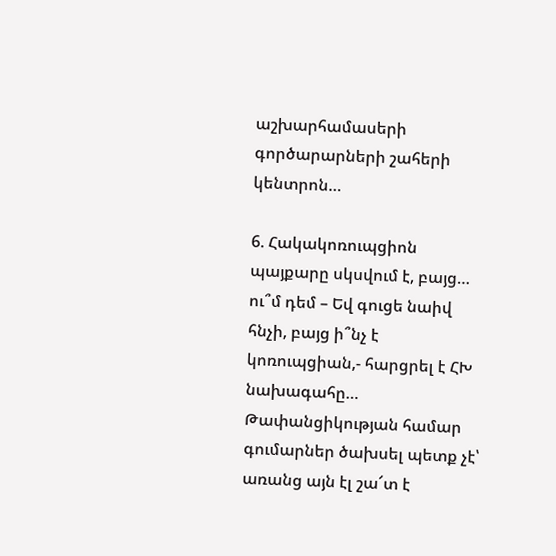աշխարհամասերի գործարարների շահերի կենտրոն…

6. Հակակոռուպցիոն պայքարը սկսվում է, բայց… ու՞մ դեմ – Եվ գուցե նաիվ հնչի, բայց ի՞նչ է կոռուպցիան,- հարցրել է ՀԽ նախագահը… Թափանցիկության համար գումարներ ծախսել պետք չէ՝ առանց այն էլ շա՜տ է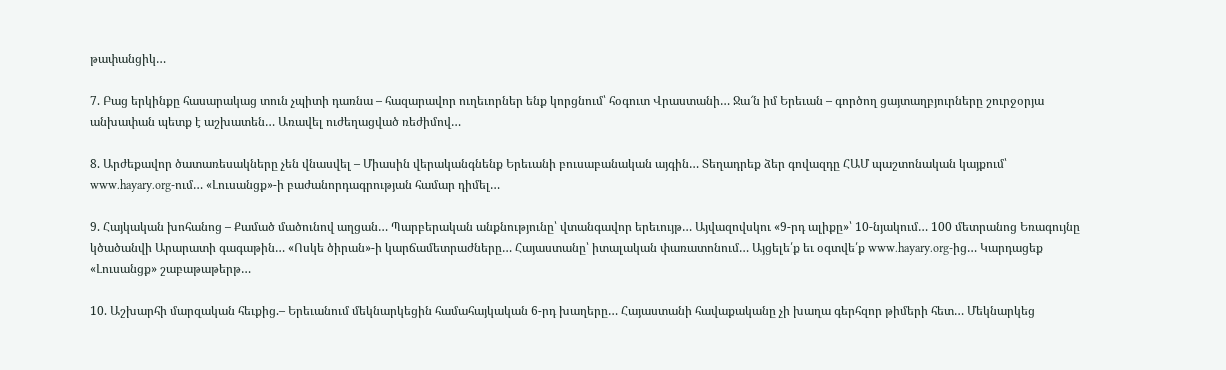թափանցիկ…

7. Բաց երկինքը հասարակաց տուն չպիտի դառնա – հազարավոր ուղեւորներ ենք կորցնում՝ հօգուտ Վրաստանի… Ջա՜ն իմ Երեւան – գործող ցայտաղբյուրները շուրջօրյա անխափան պետք է աշխատեն… Առավել ուժեղացված ռեժիմով…

8. Արժեքավոր ծատառեսակները չեն վնասվել – Միասին վերականգնենք Երեւանի բուսաբանական այգին… Տեղադրեք ձեր գովազդը ՀԱՄ պաշտոնական կայքում՝ www.hayary.org-ում… «Լուսանցք»-ի բաժանորդագրության համար դիմել…

9. Հայկական խոհանոց – Քամած մածունով աղցան… Պարբերական անքնությունը՝ վտանգավոր երեւույթ… Այվազովսկու «9-րդ ալիքը»՝ 10-նյակում… 100 մետրանոց Եռագույնը կծածանվի Արարատի գագաթին… «Ոսկե ծիրան»-ի կարճամետրաժները… Հայաստանը՝ իտալական փառատոնում… Այցելե՛ք եւ օգտվե՛ք www.hayary.org-ից… Կարդացեք «Լուսանցք» շաբաթաթերթ…

10. Աշխարհի մարզական հեւքից.– Երեւանում մեկնարկեցին համահայկական 6-րդ խաղերը… Հայաստանի հավաքականը չի խաղա գերհզոր թիմերի հետ… Մեկնարկեց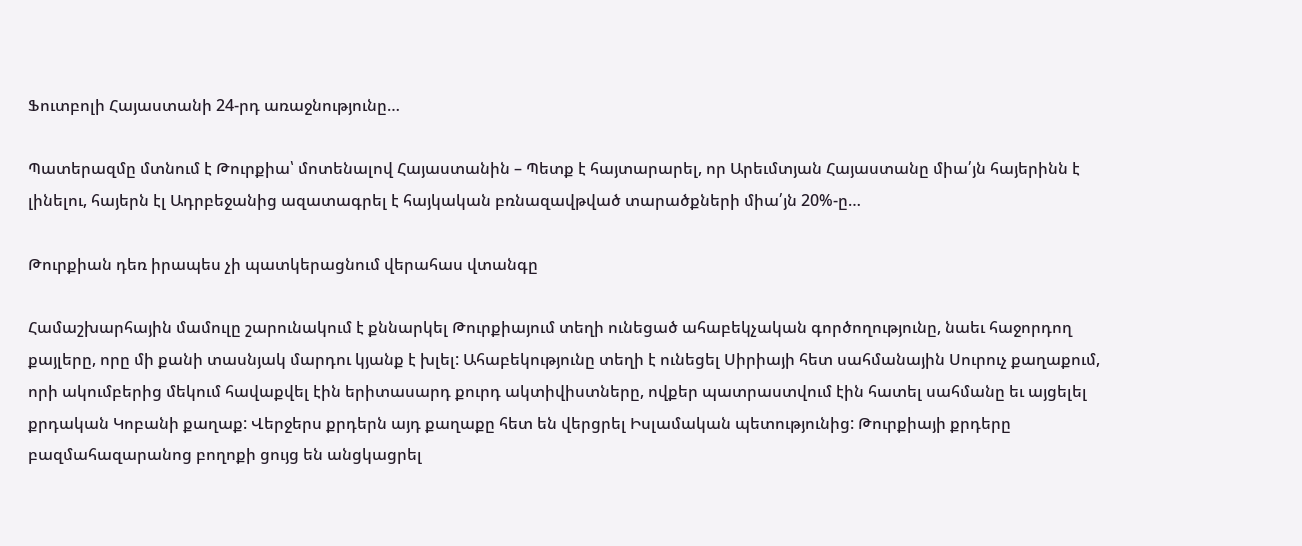Ֆուտբոլի Հայաստանի 24-րդ առաջնությունը…

Պատերազմը մտնում է Թուրքիա՝ մոտենալով Հայաստանին – Պետք է հայտարարել, որ Արեւմտյան Հայաստանը միա՛յն հայերինն է լինելու, հայերն էլ Ադրբեջանից ազատագրել է հայկական բռնազավթված տարածքների միա՛յն 20%-ը…

Թուրքիան դեռ իրապես չի պատկերացնում վերահաս վտանգը

Համաշխարհային մամուլը շարունակում է քննարկել Թուրքիայում տեղի ունեցած ահաբեկչական գործողությունը, նաեւ հաջորդող քայլերը, որը մի քանի տասնյակ մարդու կյանք է խլել: Ահաբեկությունը տեղի է ունեցել Սիրիայի հետ սահմանային Սուրուչ քաղաքում, որի ակումբերից մեկում հավաքվել էին երիտասարդ քուրդ ակտիվիստները, ովքեր պատրաստվում էին հատել սահմանը եւ այցելել քրդական Կոբանի քաղաք: Վերջերս քրդերն այդ քաղաքը հետ են վերցրել Իսլամական պետությունից: Թուրքիայի քրդերը բազմահազարանոց բողոքի ցույց են անցկացրել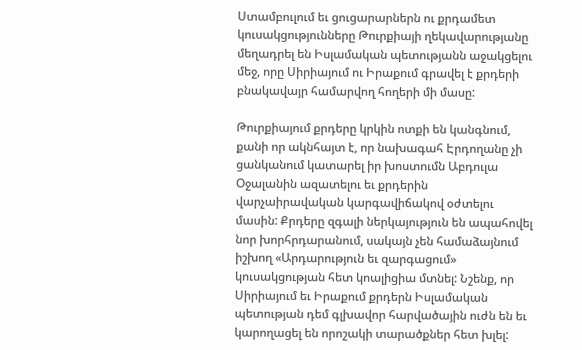Ստամբուլում եւ ցուցարարներն ու քրդամետ կուսակցությունները Թուրքիայի ղեկավարությանը մեղադրել են Իսլամական պետությանն աջակցելու մեջ, որը Սիրիայում ու Իրաքում գրավել է քրդերի բնակավայր համարվող հողերի մի մասը:

Թուրքիայում քրդերը կրկին ոտքի են կանգնում, քանի որ ակնհայտ է, որ նախագահ Էրդողանը չի ցանկանում կատարել իր խոստումն Աբդուլա Օջալանին ազատելու եւ քրդերին վարչաիրավական կարգավիճակով օժտելու մասին: Քրդերը զգալի ներկայություն են ապահովել նոր խորհրդարանում, սակայն չեն համաձայնում իշխող «Արդարություն եւ զարգացում» կուսակցության հետ կոալիցիա մտնել: Նշենք, որ Սիրիայում եւ Իրաքում քրդերն Իսլամական պետության դեմ գլխավոր հարվածային ուժն են եւ կարողացել են որոշակի տարածքներ հետ խլել: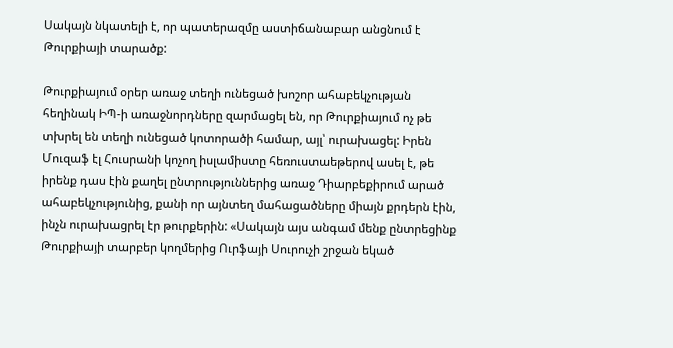Սակայն նկատելի է, որ պատերազմը աստիճանաբար անցնում է Թուրքիայի տարածք:

Թուրքիայում օրեր առաջ տեղի ունեցած խոշոր ահաբեկչության հեղինակ ԻՊ-ի առաջնորդները զարմացել են, որ Թուրքիայում ոչ թե տխրել են տեղի ունեցած կոտորածի համար, այլ՝ ուրախացել: Իրեն Մուզաֆ էլ Հուսրանի կոչող իսլամիստը հեռուստաեթերով ասել է, թե իրենք դաս էին քաղել ընտրություններից առաջ Դիարբեքիրում արած ահաբեկչությունից, քանի որ այնտեղ մահացածները միայն քրդերն էին, ինչն ուրախացրել էր թուրքերին: «Սակայն այս անգամ մենք ընտրեցինք Թուրքիայի տարբեր կողմերից Ուրֆայի Սուրուչի շրջան եկած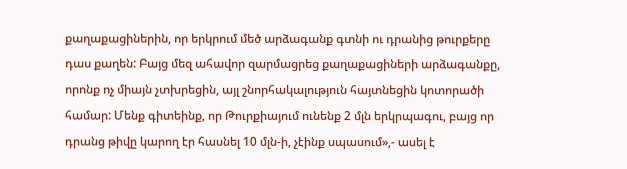քաղաքացիներին, որ երկրում մեծ արձագանք գտնի ու դրանից թուրքերը դաս քաղեն: Բայց մեզ ահավոր զարմացրեց քաղաքացիների արձագանքը, որոնք ոչ միայն չտխրեցին, այլ շնորհակալություն հայտնեցին կոտորածի համար: Մենք գիտեինք, որ Թուրքիայում ունենք 2 մլն երկրպագու, բայց որ դրանց թիվը կարող էր հասնել 10 մլն-ի, չէինք սպասում»,- ասել է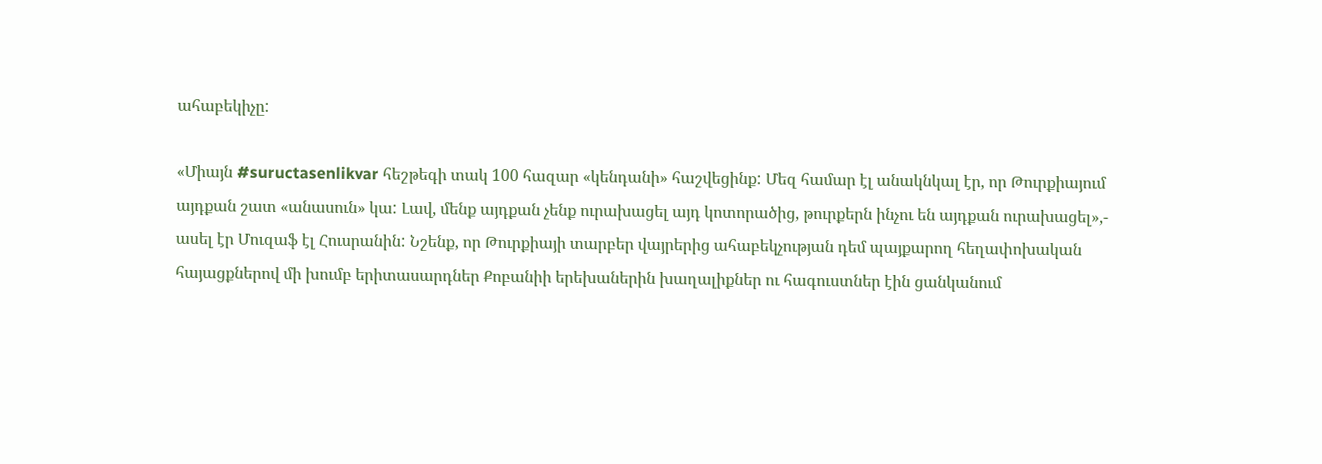ահաբեկիչը:

«Միայն #suructasenlikvar հեշթեգի տակ 100 հազար «կենդանի» հաշվեցինք: Մեզ համար էլ անակնկալ էր, որ Թուրքիայում այդքան շատ «անասուն» կա: Լավ, մենք այդքան չենք ուրախացել այդ կոտորածից, թուրքերն ինչու են այդքան ուրախացել»,- ասել էր Մուզաֆ էլ Հուսրանին: Նշենք, որ Թուրքիայի տարբեր վայրերից ահաբեկչության դեմ պայքարող հեղափոխական հայացքներով մի խումբ երիտասարդներ Քոբանիի երեխաներին խաղալիքներ ու հագուստներ էին ցանկանում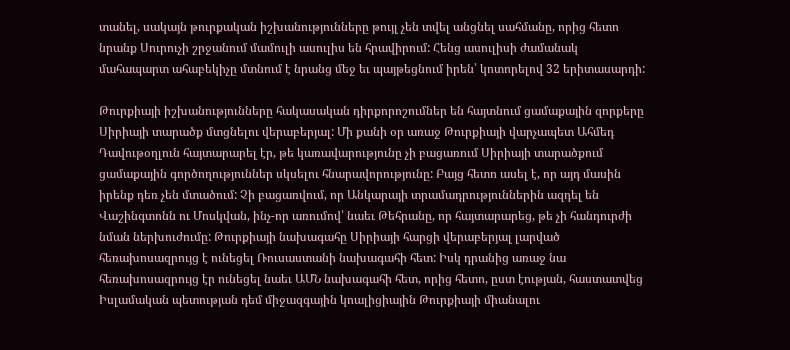տանել, սակայն թուրքական իշխանությունները թույլ չեն տվել անցնել սահմանը, որից հետո նրանք Սուրուչի շրջանում մամուլի ասուլիս են հրավիրում: Հենց ասուլիսի ժամանակ մահապարտ ահաբեկիչը մտնում է նրանց մեջ եւ պայթեցնում իրեն՝ կոտորելով 32 երիտասարդի:

Թուրքիայի իշխանությունները հակասական դիրքորոշումներ են հայտնում ցամաքային զորքերը Սիրիայի տարածք մտցնելու վերաբերյալ: Մի քանի օր առաջ Թուրքիայի վարչապետ Ահմեդ Դավութօղլուն հայտարարել էր, թե կառավարությունը չի բացառում Սիրիայի տարածքում ցամաքային գործողություններ սկսելու հնարավորությունը: Բայց հետո ասել է, որ այդ մասին իրենք դեռ չեն մտածում: Չի բացառվում, որ Անկարայի տրամադրություններին ազդել են Վաշինգտոնն ու Մոսկվան, ինչ-որ առումով՝ նաեւ Թեհրանը, որ հայտարարեց, թե չի հանդուրժի նման ներխուժումը: Թուրքիայի նախագահը Սիրիայի հարցի վերաբերյալ լարված հեռախոսազրույց է ունեցել Ռուսաստանի նախագահի հետ: Իսկ դրանից առաջ նա հեռախոսազրույց էր ունեցել նաեւ ԱՄՆ նախագահի հետ, որից հետո, ըստ էության, հաստատվեց Իսլամական պետության դեմ միջազգային կոալիցիային Թուրքիայի միանալու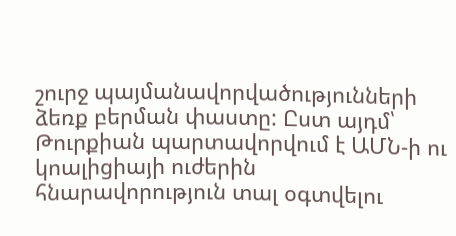շուրջ պայմանավորվածությունների ձեռք բերման փաստը: Ըստ այդմ՝ Թուրքիան պարտավորվում է ԱՄՆ-ի ու կոալիցիայի ուժերին հնարավորություն տալ օգտվելու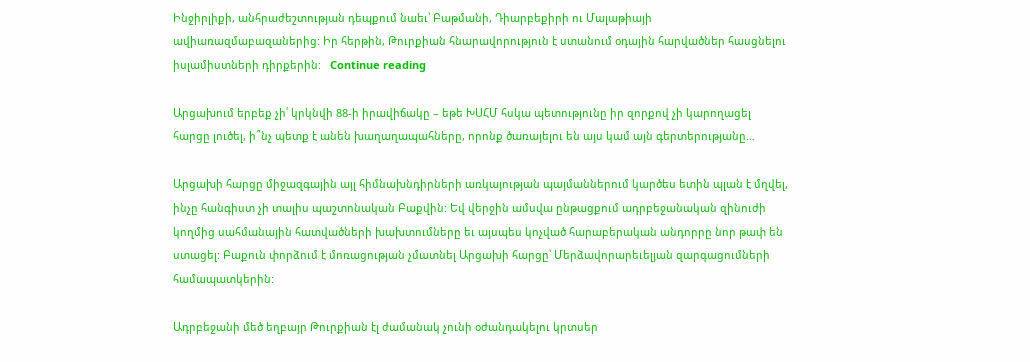Ինջիրլիքի, անհրաժեշտության դեպքում նաեւ՝ Բաթմանի, Դիարբեքիրի ու Մալաթիայի ավիառազմաբազաներից: Իր հերթին, Թուրքիան հնարավորություն է ստանում օդային հարվածներ հասցնելու իսլամիստների դիրքերին:   Continue reading

Արցախում երբեք չի՛ կրկնվի 88-ի իրավիճակը – եթե ԽՍՀՄ հսկա պետությունը իր զորքով չի կարողացել հարցը լուծել, ի՞նչ պետք է անեն խաղաղապահները, որոնք ծառայելու են այս կամ այն գերտերությանը…

Արցախի հարցը միջազգային այլ հիմնախնդիրների առկայության պայմաններում կարծես ետին պլան է մղվել, ինչը հանգիստ չի տալիս պաշտոնական Բաքվին: Եվ վերջին ամսվա ընթացքում ադրբեջանական զինուժի կողմից սահմանային հատվածների խախտումները եւ այսպես կոչված հարաբերական անդորրը նոր թափ են ստացել: Բաքուն փորձում է մոռացության չմատնել Արցախի հարցը՝ Մերձավորարեւելյան զարգացումների համապատկերին:

Ադրբեջանի մեծ եղբայր Թուրքիան էլ ժամանակ չունի օժանդակելու կրտսեր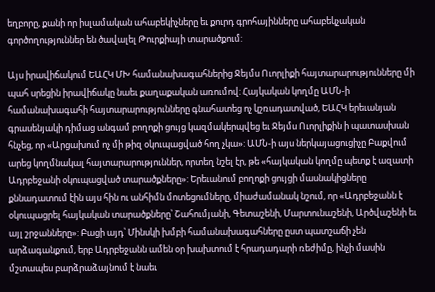եղբորը, քանի որ իսլամական ահաբեկիչները եւ քուրդ գրոհայինները ահաբեկչական գործողություններ են ծավալել Թուրքիայի տարածքում:

Այս իրավիճակում ԵԱՀԿ ՄԽ համանախագահներից Ջեյմս Ուորլիքի հայտարարությունները մի պահ սրեցին իրավիճակը նաեւ քաղաքական առումով: Հայկական կողմը ԱՄՆ-ի համանախագահի հայտարարությունները գնահատեց ոչ կշռադատված, ԵԱՀԿ երեւանյան գրասենյակի դիմաց անգամ բողոքի ցույց կազմակերպվեց եւ Ջեյմս Ուորլիքին ի պատասխան հնչեց, որ «Արցախում ոչ մի թիզ օկուպացված հող չկա»: ԱՄՆ-ի այս ներկայացուցիչը Բաքվում արեց կողմնակալ հայտարարություններ, որտեղ նշել էր, թե «հայկական կողմը պետք է ազատի Ադրբեջանի օկուպացված տարածքները»: Երեւանում բողոքի ցույցի մասնակիցները քննադատում էին այս հին ու անհիմն մոտեցումները, միաժամանակ նշում, որ «Ադրբեջանն է օկուպացրել հայկական տարածքները՝ Շահումյանի, Գետաշենի, Մարտունաշենի, Արծվաշենի եւ այլ շրջանները»: Բացի այդ՝ Մինսկի խմբի համանախագահները ըստ պատշաճի չեն արձագանքում, երբ Ադրբեջանն ամեն օր խախտում է հրադադարի ռեժիմը, ինչի մասին մշտապես բարձրաձայնում է նաեւ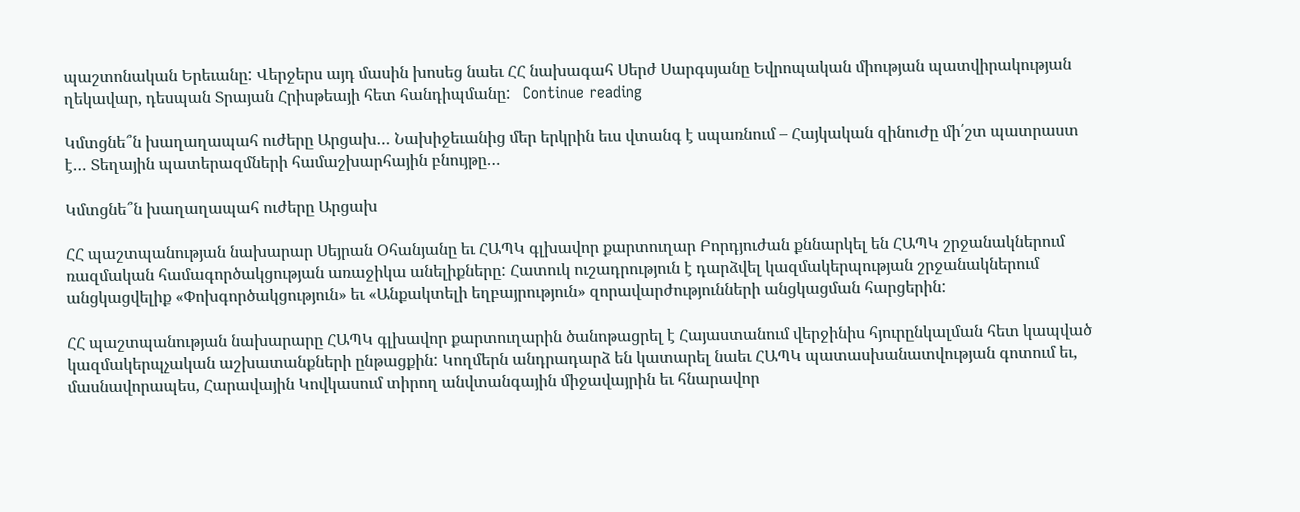պաշտոնական Երեւանը: Վերջերս այդ մասին խոսեց նաեւ ՀՀ նախագահ Սերժ Սարգսյանը Եվրոպական միության պատվիրակության ղեկավար, դեսպան Տրայան Հրիսթեայի հետ հանդիպմանը:   Continue reading

Կմտցնե՞ն խաղաղապահ ուժերը Արցախ… Նախիջեւանից մեր երկրին եւս վտանգ է սպառնում – Հայկական զինուժը մի՛շտ պատրաստ է… Տեղային պատերազմների համաշխարհային բնույթը…

Կմտցնե՞ն խաղաղապահ ուժերը Արցախ

ՀՀ պաշտպանության նախարար Սեյրան Օհանյանը եւ ՀԱՊԿ գլխավոր քարտուղար Բորդյուժան քննարկել են ՀԱՊԿ շրջանակներում ռազմական համագործակցության առաջիկա անելիքները: Հատուկ ուշադրություն է դարձվել կազմակերպության շրջանակներում անցկացվելիք «Փոխգործակցություն» եւ «Անքակտելի եղբայրություն» զորավարժությունների անցկացման հարցերին:

ՀՀ պաշտպանության նախարարը ՀԱՊԿ գլխավոր քարտուղարին ծանոթացրել է Հայաստանում վերջինիս հյուրընկալման հետ կապված կազմակերպչական աշխատանքների ընթացքին: Կողմերն անդրադարձ են կատարել նաեւ ՀԱՊԿ պատասխանատվության գոտում եւ, մասնավորապես, Հարավային Կովկասում տիրող անվտանգային միջավայրին եւ հնարավոր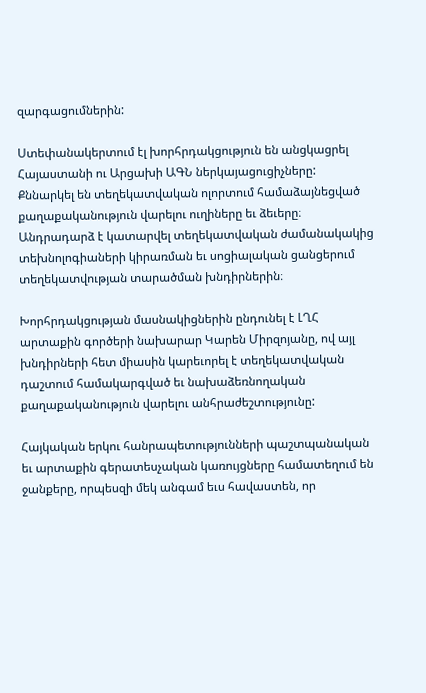զարգացումներին:

Ստեփանակերտում էլ խորհրդակցություն են անցկացրել Հայաստանի ու Արցախի ԱԳՆ ներկայացուցիչները: Քննարկել են տեղեկատվական ոլորտում համաձայնեցված քաղաքականություն վարելու ուղիները եւ ձեւերը։ Անդրադարձ է կատարվել տեղեկատվական ժամանակակից տեխնոլոգիաների կիրառման եւ սոցիալական ցանցերում տեղեկատվության տարածման խնդիրներին։

Խորհրդակցության մասնակիցներին ընդունել է ԼՂՀ արտաքին գործերի նախարար Կարեն Միրզոյանը, ով այլ խնդիրների հետ միասին կարեւորել է տեղեկատվական դաշտում համակարգված եւ նախաձեռնողական քաղաքականություն վարելու անհրաժեշտությունը:

Հայկական երկու հանրապետությունների պաշտպանական եւ արտաքին գերատեսչական կառույցները համատեղում են ջանքերը, որպեսզի մեկ անգամ եւս հավաստեն, որ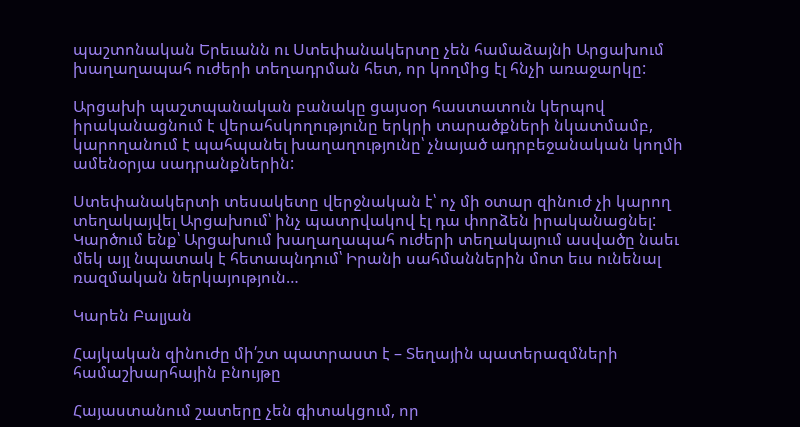պաշտոնական Երեւանն ու Ստեփանակերտը չեն համաձայնի Արցախում խաղաղապահ ուժերի տեղադրման հետ, որ կողմից էլ հնչի առաջարկը:

Արցախի պաշտպանական բանակը ցայսօր հաստատուն կերպով իրականացնում է վերահսկողությունը երկրի տարածքների նկատմամբ, կարողանում է պահպանել խաղաղությունը՝ չնայած ադրբեջանական կողմի ամենօրյա սադրանքներին:

Ստեփանակերտի տեսակետը վերջնական է՝ ոչ մի օտար զինուժ չի կարող տեղակայվել Արցախում՝ ինչ պատրվակով էլ դա փորձեն իրականացնել: Կարծում ենք՝ Արցախում խաղաղապահ ուժերի տեղակայում ասվածը նաեւ մեկ այլ նպատակ է հետապնդում՝ Իրանի սահմաններին մոտ եւս ունենալ ռազմական ներկայություն…

Կարեն Բալյան

Հայկական զինուժը մի՛շտ պատրաստ է – Տեղային պատերազմների համաշխարհային բնույթը

Հայաստանում շատերը չեն գիտակցում, որ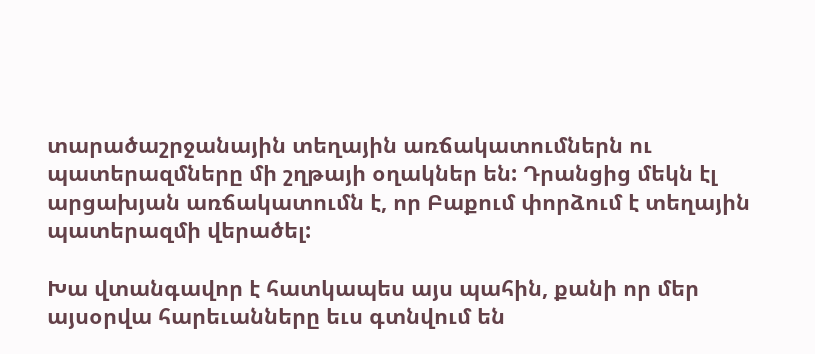տարածաշրջանային տեղային առճակատումներն ու պատերազմները մի շղթայի օղակներ են: Դրանցից մեկն էլ արցախյան առճակատումն է, որ Բաքում փորձում է տեղային պատերազմի վերածել:

Խա վտանգավոր է հատկապես այս պահին, քանի որ մեր այսօրվա հարեւանները եւս գտնվում են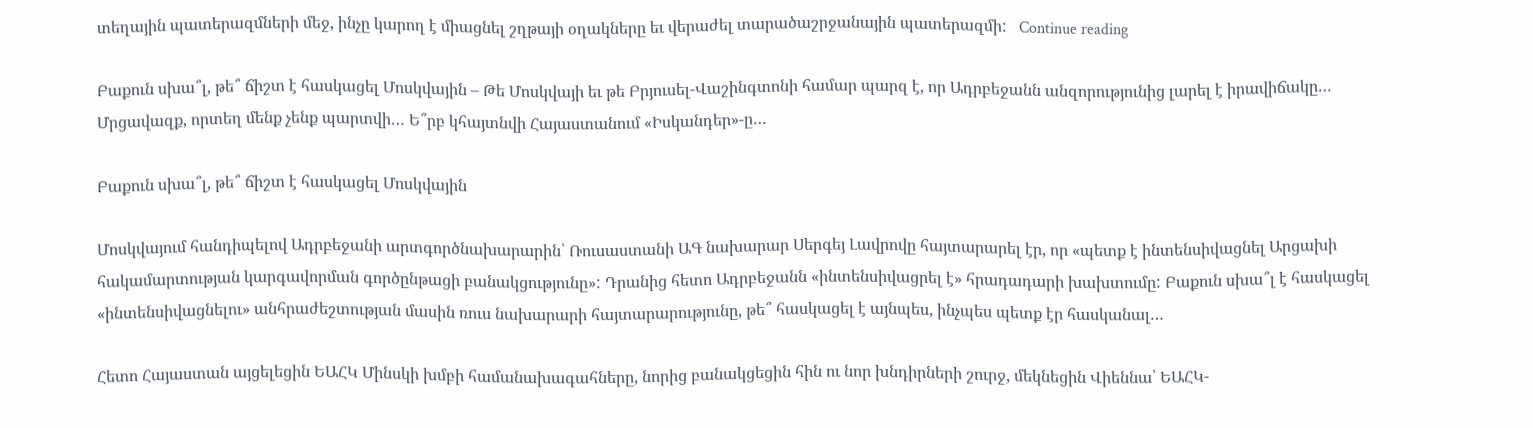տեղային պատերազմների մեջ, ինչը կարող է միացնել շղթայի օղակները եւ վերաժել տարածաշրջանային պատերազմի:   Continue reading

Բաքուն սխա՞լ, թե՞ ճիշտ է հասկացել Մոսկվային – Թե Մոսկվայի եւ թե Բրյուսել-Վաշինգտոնի համար պարզ է, որ Ադրբեջանն անզորությունից լարել է իրավիճակը… Մրցավազք, որտեղ մենք չենք պարտվի… Ե՞րբ կհայտնվի Հայաստանում «Իսկանդեր»-ը…

Բաքուն սխա՞լ, թե՞ ճիշտ է հասկացել Մոսկվային

Մոսկվայում հանդիպելով Ադրբեջանի արտգործնախարարին՝ Ռուսաստանի ԱԳ նախարար Սերգեյ Լավրովը հայտարարել էր, որ «պետք է ինտենսիվացնել Արցախի հակամարտության կարգավորման գործընթացի բանակցությունը»: Դրանից հետո Ադրբեջանն «ինտենսիվացրել է» հրադադարի խախտումը: Բաքուն սխա՞լ է հասկացել «ինտենսիվացնելու» անհրաժեշտության մասին ռուս նախարարի հայտարարությունը, թե՞ հասկացել է այնպես, ինչպես պետք էր հասկանալ…

Հետո Հայաստան այցելեցին ԵԱՀԿ Մինսկի խմբի համանախագահները, նորից բանակցեցին հին ու նոր խնդիրների շուրջ, մեկնեցին Վիեննա՝ ԵԱՀԿ-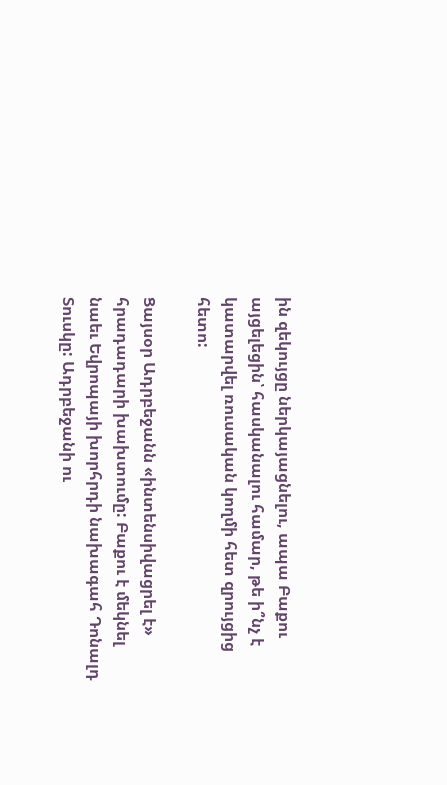ին զեկույցը ներկայացնելու, ապա Բաքու այցելեցին՝ հասկանալու համար, թե ի՞նչ է կատարվել ռուսական կողմի հետ զրույցից հետո:

Ցայսօր Ադրբեջանն «ինտենսիվացրել է» հրադադարի խախտումը: Բաքու է մեկնել նաեւ Եվրոպայի խորհրդի նախագահ Դոնալդ Տուսկը: Ադրբեջանի ու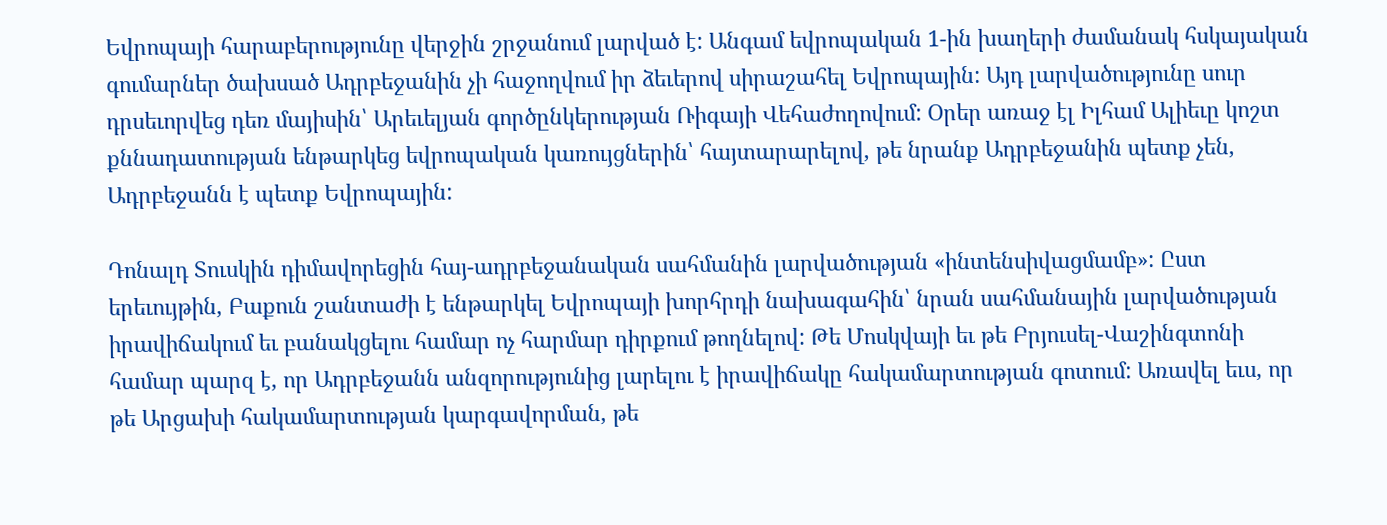Եվրոպայի հարաբերությունը վերջին շրջանում լարված է: Անգամ եվրոպական 1-ին խաղերի ժամանակ հսկայական գումարներ ծախսած Ադրբեջանին չի հաջողվում իր ձեւերով սիրաշահել Եվրոպային: Այդ լարվածությունը սուր դրսեւորվեց դեռ մայիսին՝ Արեւելյան գործընկերության Ռիգայի Վեհաժողովում: Օրեր առաջ էլ Իլհամ Ալիեւը կոշտ քննադատության ենթարկեց եվրոպական կառույցներին՝ հայտարարելով, թե նրանք Ադրբեջանին պետք չեն, Ադրբեջանն է պետք Եվրոպային:

Դոնալդ Տուսկին դիմավորեցին հայ-ադրբեջանական սահմանին լարվածության «ինտենսիվացմամբ»: Ըստ երեւույթին, Բաքուն շանտաժի է ենթարկել Եվրոպայի խորհրդի նախագահին՝ նրան սահմանային լարվածության իրավիճակում եւ բանակցելու համար ոչ հարմար դիրքում թողնելով: Թե Մոսկվայի եւ թե Բրյուսել-Վաշինգտոնի համար պարզ է, որ Ադրբեջանն անզորությունից լարելու է իրավիճակը հակամարտության գոտում: Առավել եւս, որ թե Արցախի հակամարտության կարգավորման, թե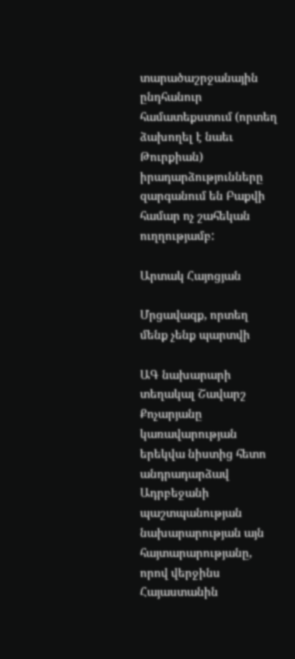տարածաշրջանային ընդհանուր համատեքստում (որտեղ ձախողել է նաեւ Թուրքիան) իրադարձությունները զարգանում են Բաքվի համար ոչ շահեկան ուղղությամբ:

Արտակ Հայոցյան

Մրցավազք, որտեղ մենք չենք պարտվի

ԱԳ նախարարի տեղակալ Շավարշ Քոչարյանը կառավարության երեկվա նիստից հետո անդրադարձավ Ադրբեջանի պաշտպանության նախարարության այն հայտարարությանը, որով վերջինս Հայաստանին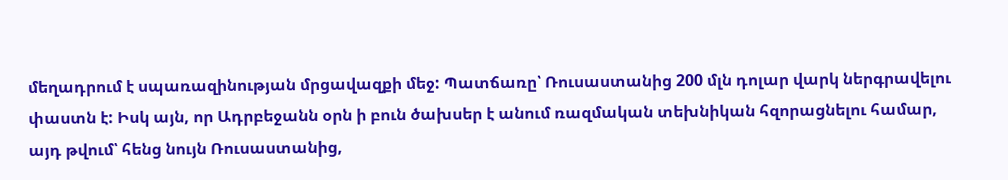մեղադրում է սպառազինության մրցավազքի մեջ: Պատճառը՝ Ռուսաստանից 200 մլն դոլար վարկ ներգրավելու փաստն է: Իսկ այն, որ Ադրբեջանն օրն ի բուն ծախսեր է անում ռազմական տեխնիկան հզորացնելու համար, այդ թվում՝ հենց նույն Ռուսաստանից,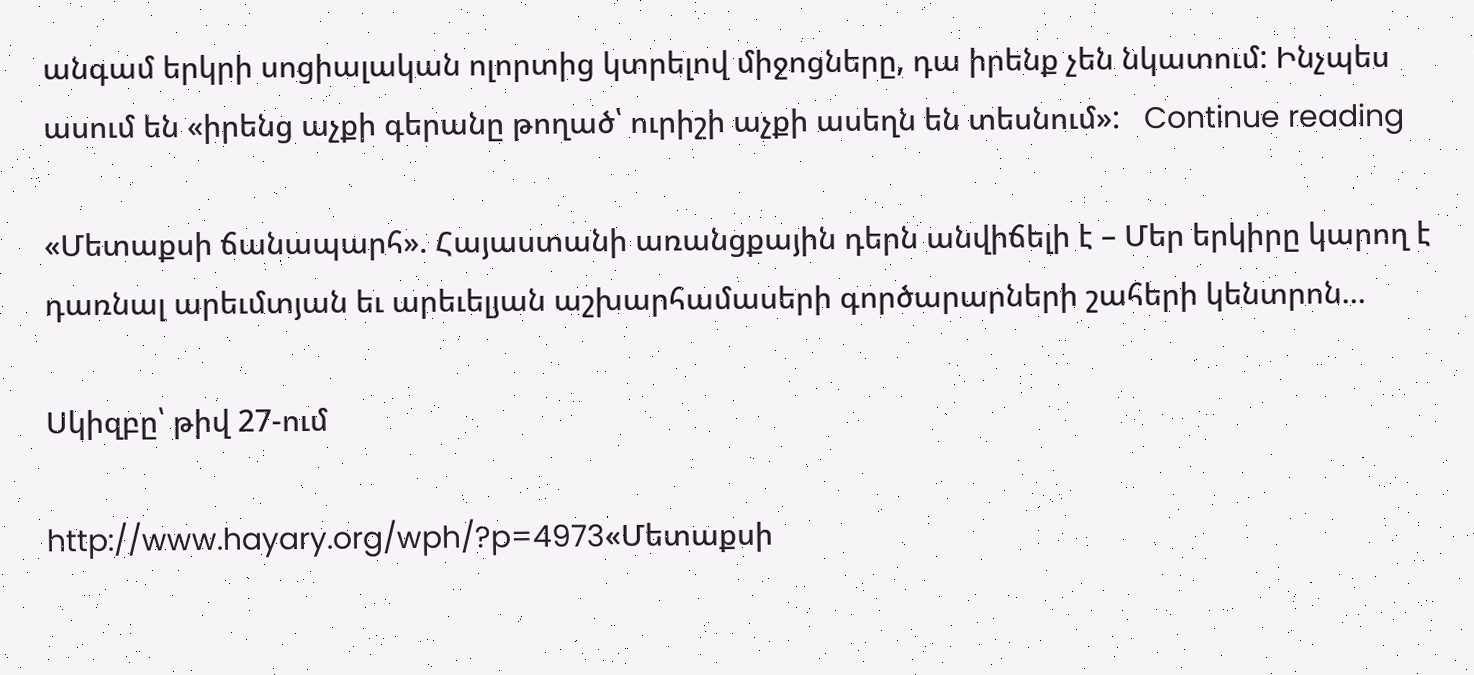անգամ երկրի սոցիալական ոլորտից կտրելով միջոցները, դա իրենք չեն նկատում: Ինչպես ասում են «իրենց աչքի գերանը թողած՝ ուրիշի աչքի ասեղն են տեսնում»:   Continue reading

«Մետաքսի ճանապարհ». Հայաստանի առանցքային դերն անվիճելի է – Մեր երկիրը կարող է դառնալ արեւմտյան եւ արեւելյան աշխարհամասերի գործարարների շահերի կենտրոն…

Սկիզբը՝ թիվ 27-ում

http://www.hayary.org/wph/?p=4973«Մետաքսի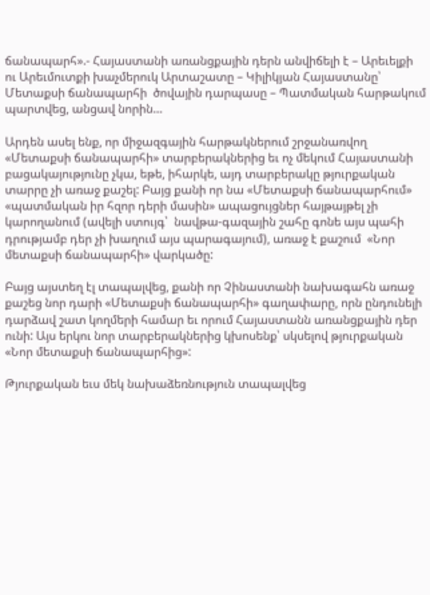ճանապարհ».- Հայաստանի առանցքային դերն անվիճելի է – Արեւելքի ու Արեւմուտքի խաչմերուկ Արտաշատը – Կիլիկյան Հայաստանը՝ Մետաքսի ճանապարհի  ծովային դարպասը – Պատմական հարթակում պարտվեց, անցավ նորին…

Արդեն ասել ենք, որ միջազգային հարթակներում շրջանառվող «Մետաքսի ճանապարհի» տարբերակներից եւ ոչ մեկում Հայաստանի բացակայությունը չկա, եթե, իհարկե, այդ տարբերակը թյուրքական տարրը չի առաջ քաշել: Բայց քանի որ նա «Մետաքսի ճանապարհում» «պատմական իր հզոր դերի մասին» ապացույցներ հայթայթել չի կարողանում (ավելի ստույգ՝  նավթա-գազային շահը գոնե այս պահի դրությամբ դեր չի խաղում այս պարագայում), առաջ է քաշում  «Նոր մետաքսի ճանապարհի» վարկածը:

Բայց այստեղ էլ տապալվեց, քանի որ Չինաստանի նախագահն առաջ քաշեց նոր դարի «Մետաքսի ճանապարհի» գաղափարը, որն ընդունելի դարձավ շատ կողմերի համար եւ որում Հայաստանն առանցքային դեր ունի: Այս երկու նոր տարբերակներից կխոսենք՝ սկսելով թյուրքական «Նոր մետաքսի ճանապարհից»:

Թյուրքական եւս մեկ նախաձեռնություն տապալվեց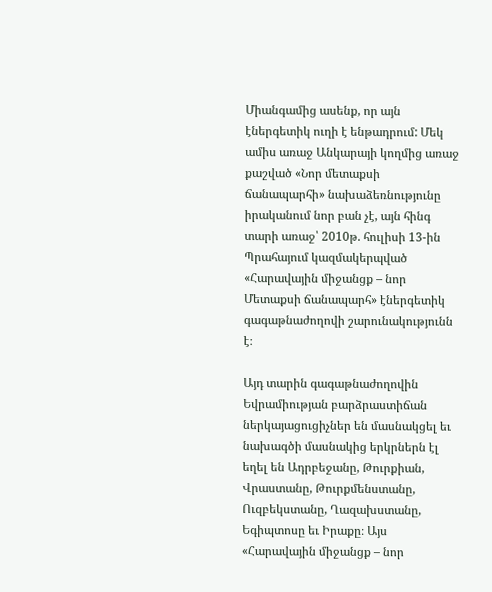Միանգամից ասենք, որ այն էներգետիկ ուղի է ենթադրում: Մեկ ամիս առաջ Անկարայի կողմից առաջ քաշված «Նոր մետաքսի ճանապարհի» նախաձեռնությունը իրականում նոր բան չէ, այն հինգ տարի առաջ՝ 2010թ. հուլիսի 13-ին Պրահայում կազմակերպված «Հարավային միջանցք – նոր Մետաքսի ճանապարհ» էներգետիկ գագաթնաժողովի շարունակությունն է։

Այդ տարին գագաթնաժողովին  Եվրամիության բարձրաստիճան ներկայացուցիչներ են մասնակցել եւ նախագծի մասնակից երկրներն էլ եղել են Ադրբեջանը, Թուրքիան, Վրաստանը, Թուրքմենստանը, Ուզբեկստանը, Ղազախստանը, Եգիպտոսը եւ Իրաքը։ Այս «Հարավային միջանցք – նոր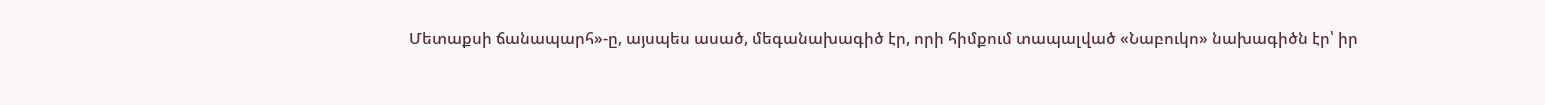Մետաքսի ճանապարհ»-ը, այսպես ասած, մեգանախագիծ էր, որի հիմքում տապալված «Նաբուկո» նախագիծն էր՝ իր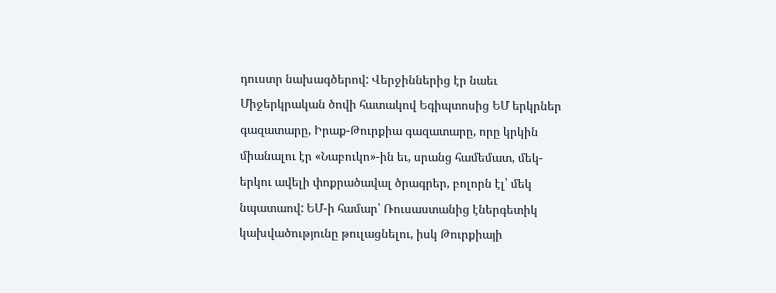դուստր նախագծերով: Վերջիններից էր նաեւ Միջերկրական ծովի հատակով Եգիպտոսից ԵՄ երկրներ գազատարը, Իրաք-Թուրքիա գազատարը, որը կրկին միանալու էր «Նաբուկո»-ին եւ, սրանց համեմատ, մեկ-երկու ավելի փոքրածավալ ծրագրեր, բոլորն էլ՝ մեկ նպատաով: ԵՄ-ի համար՝ Ռուսաստանից էներգետիկ կախվածությունը թուլացնելու, իսկ Թուրքիայի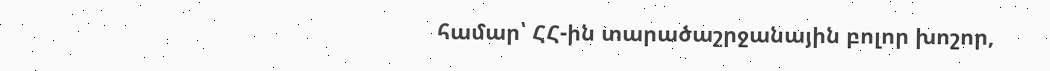համար՝ ՀՀ-ին տարածաշրջանային բոլոր խոշոր,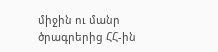միջին ու մանր ծրագրերից ՀՀ-ին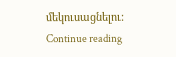մեկուսացնելու:   Continue reading